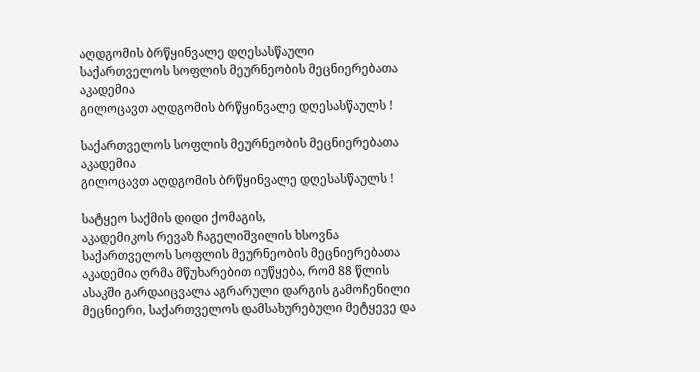აღდგომის ბრწყინვალე დღესასწაული
საქართველოს სოფლის მეურნეობის მეცნიერებათა აკადემია
გილოცავთ აღდგომის ბრწყინვალე დღესასწაულს !

საქართველოს სოფლის მეურნეობის მეცნიერებათა აკადემია
გილოცავთ აღდგომის ბრწყინვალე დღესასწაულს !

სატყეო საქმის დიდი ქომაგის,
აკადემიკოს რევაზ ჩაგელიშვილის ხსოვნა
საქართველოს სოფლის მეურნეობის მეცნიერებათა აკადემია ღრმა მწუხარებით იუწყება, რომ 88 წლის ასაკში გარდაიცვალა აგრარული დარგის გამოჩენილი მეცნიერი, საქართველოს დამსახურებული მეტყევე და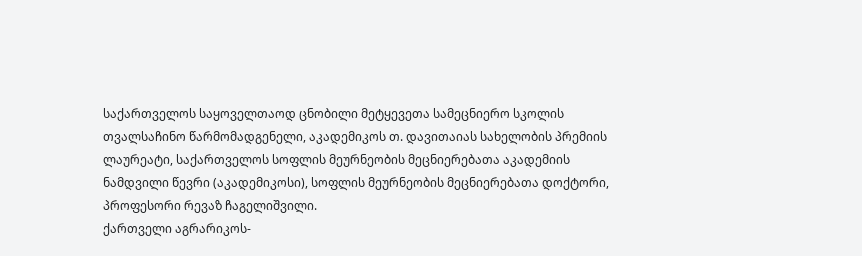საქართველოს საყოველთაოდ ცნობილი მეტყევეთა სამეცნიერო სკოლის თვალსაჩინო წარმომადგენელი, აკადემიკოს თ. დავითაიას სახელობის პრემიის ლაურეატი, საქართველოს სოფლის მეურნეობის მეცნიერებათა აკადემიის ნამდვილი წევრი (აკადემიკოსი), სოფლის მეურნეობის მეცნიერებათა დოქტორი, პროფესორი რევაზ ჩაგელიშვილი.
ქართველი აგრარიკოს-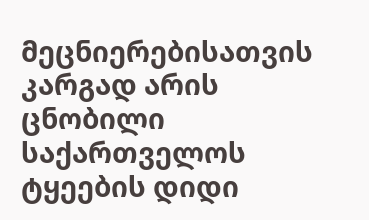მეცნიერებისათვის კარგად არის ცნობილი საქართველოს ტყეების დიდი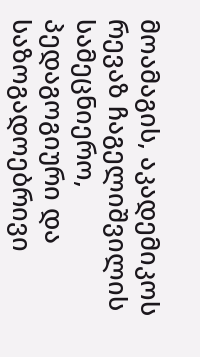მოამაგის, აკადემიკოს რევაზ ჩაგელიშვილის სამეცნიერო, პედაგოგიური და საზოგადოებრივი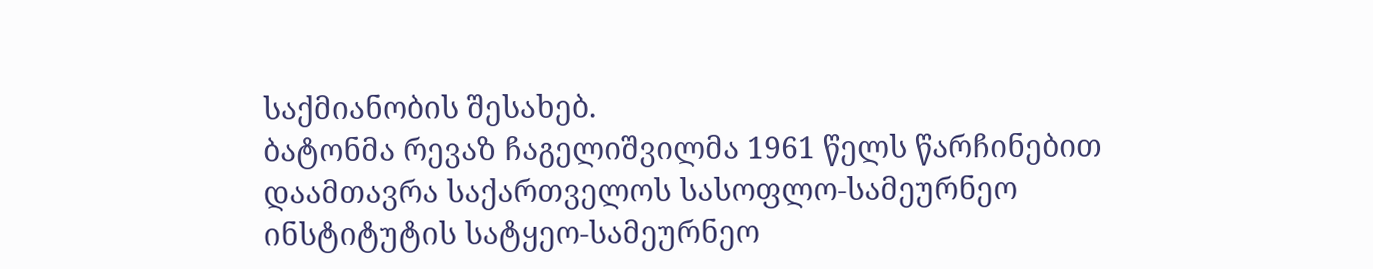საქმიანობის შესახებ.
ბატონმა რევაზ ჩაგელიშვილმა 1961 წელს წარჩინებით დაამთავრა საქართველოს სასოფლო-სამეურნეო ინსტიტუტის სატყეო-სამეურნეო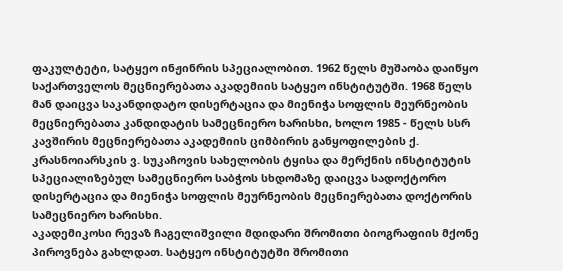ფაკულტეტი, სატყეო ინჟინრის სპეციალობით. 1962 წელს მუშაობა დაიწყო საქართველოს მეცნიერებათა აკადემიის სატყეო ინსტიტუტში. 1968 წელს მან დაიცვა საკანდიდატო დისერტაცია და მიენიჭა სოფლის მეურნეობის მეცნიერებათა კანდიდატის სამეცნიერო ხარისხი, ხოლო 1985 - წელს სსრ კავშირის მეცნიერებათა აკადემიის ციმბირის განყოფილების ქ. კრასნოიარსკის ვ. სუკაჩოვის სახელობის ტყისა და მერქნის ინსტიტუტის სპეციალიზებულ სამეცნიერო საბჭოს სხდომაზე დაიცვა სადოქტორო დისერტაცია და მიენიჭა სოფლის მეურნეობის მეცნიერებათა დოქტორის სამეცნიერო ხარისხი.
აკადემიკოსი რევაზ ჩაგელიშვილი მდიდარი შრომითი ბიოგრაფიის მქონე პიროვნება გახლდათ. სატყეო ინსტიტუტში შრომითი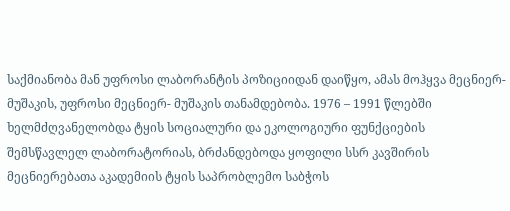საქმიანობა მან უფროსი ლაბორანტის პოზიციიდან დაიწყო, ამას მოჰყვა მეცნიერ-მუშაკის, უფროსი მეცნიერ- მუშაკის თანამდებობა. 1976 – 1991 წლებში ხელმძღვანელობდა ტყის სოციალური და ეკოლოგიური ფუნქციების შემსწავლელ ლაბორატორიას, ბრძანდებოდა ყოფილი სსრ კავშირის მეცნიერებათა აკადემიის ტყის საპრობლემო საბჭოს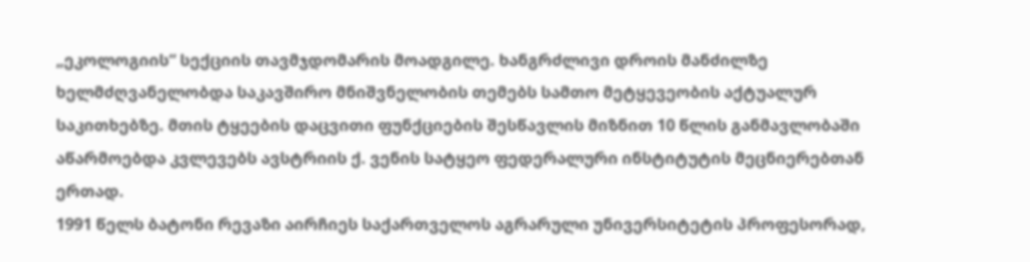„ეკოლოგიის“ სექციის თავმჯდომარის მოადგილე. ხანგრძლივი დროის მანძილზე ხელმძღვანელობდა საკავშირო მნიშვნელობის თემებს სამთო მეტყევეობის აქტუალურ საკითხებზე. მთის ტყეების დაცვითი ფუნქციების შესწავლის მიზნით 10 წლის განმავლობაში აწარმოებდა კვლევებს ავსტრიის ქ. ვენის სატყეო ფედერალური ინსტიტუტის მეცნიერებთან ერთად.
1991 წელს ბატონი რევაზი აირჩიეს საქართველოს აგრარული უნივერსიტეტის პროფესორად,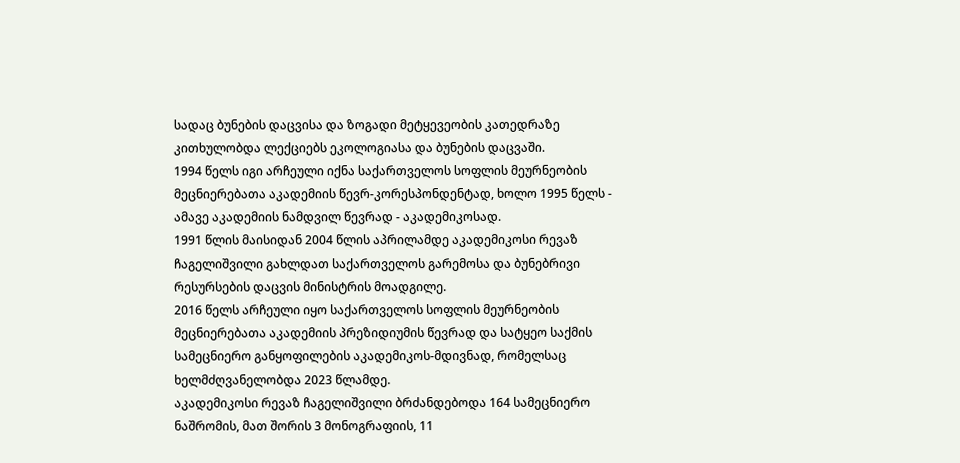სადაც ბუნების დაცვისა და ზოგადი მეტყევეობის კათედრაზე კითხულობდა ლექციებს ეკოლოგიასა და ბუნების დაცვაში.
1994 წელს იგი არჩეული იქნა საქართველოს სოფლის მეურნეობის მეცნიერებათა აკადემიის წევრ-კორესპონდენტად, ხოლო 1995 წელს - ამავე აკადემიის ნამდვილ წევრად - აკადემიკოსად.
1991 წლის მაისიდან 2004 წლის აპრილამდე აკადემიკოსი რევაზ ჩაგელიშვილი გახლდათ საქართველოს გარემოსა და ბუნებრივი რესურსების დაცვის მინისტრის მოადგილე.
2016 წელს არჩეული იყო საქართველოს სოფლის მეურნეობის მეცნიერებათა აკადემიის პრეზიდიუმის წევრად და სატყეო საქმის სამეცნიერო განყოფილების აკადემიკოს-მდივნად, რომელსაც ხელმძღვანელობდა 2023 წლამდე.
აკადემიკოსი რევაზ ჩაგელიშვილი ბრძანდებოდა 164 სამეცნიერო ნაშრომის, მათ შორის 3 მონოგრაფიის, 11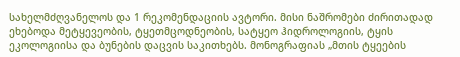სახელმძღვანელოს და 1 რეკომენდაციის ავტორი. მისი ნაშრომები ძირითადად ეხებოდა მეტყევეობის, ტყეთმცოდნეობის, სატყეო ჰიდროლოგიის, ტყის ეკოლოგიისა და ბუნების დაცვის საკითხებს. მონოგრაფიას „მთის ტყეების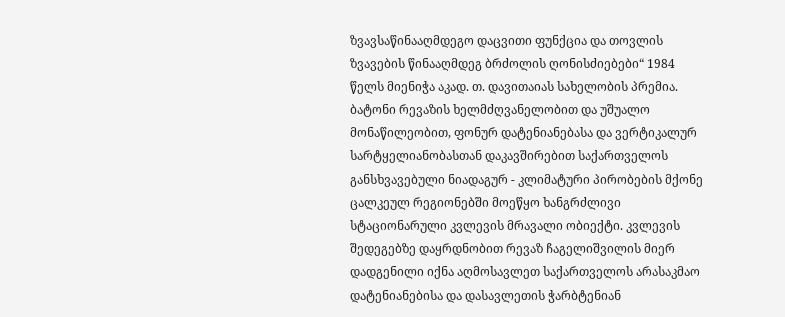ზვავსაწინააღმდეგო დაცვითი ფუნქცია და თოვლის ზვავების წინააღმდეგ ბრძოლის ღონისძიებები“ 1984 წელს მიენიჭა აკად. თ. დავითაიას სახელობის პრემია.
ბატონი რევაზის ხელმძღვანელობით და უშუალო მონაწილეობით, ფონურ დატენიანებასა და ვერტიკალურ სარტყელიანობასთან დაკავშირებით საქართველოს განსხვავებული ნიადაგურ - კლიმატური პირობების მქონე ცალკეულ რეგიონებში მოეწყო ხანგრძლივი სტაციონარული კვლევის მრავალი ობიექტი. კვლევის შედეგებზე დაყრდნობით რევაზ ჩაგელიშვილის მიერ დადგენილი იქნა აღმოსავლეთ საქართველოს არასაკმაო დატენიანებისა და დასავლეთის ჭარბტენიან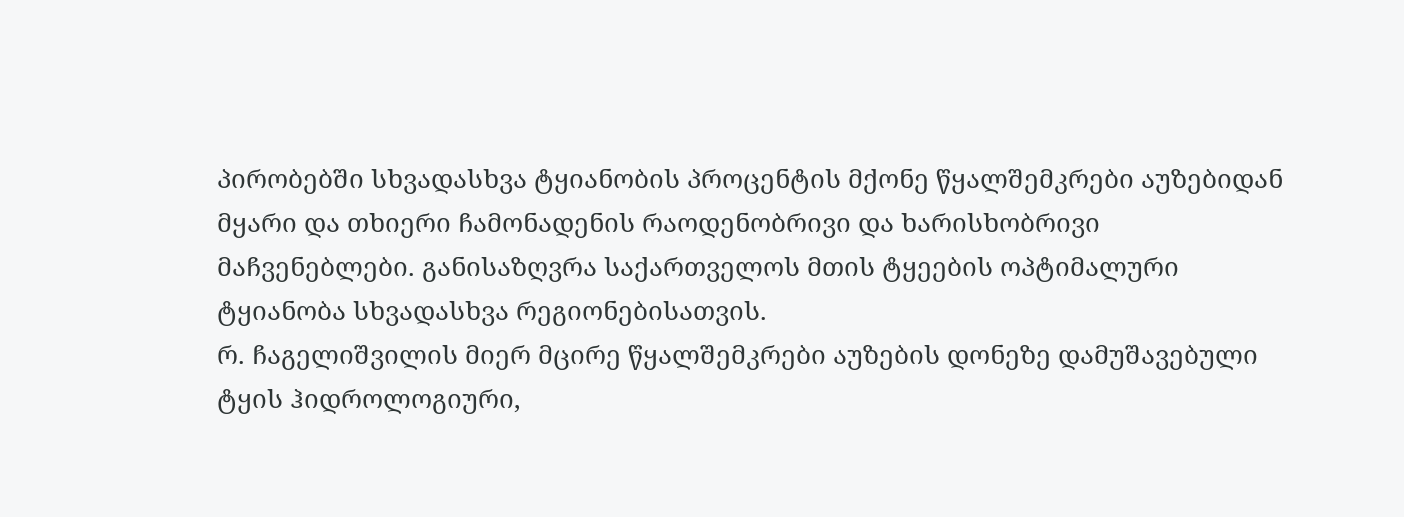პირობებში სხვადასხვა ტყიანობის პროცენტის მქონე წყალშემკრები აუზებიდან მყარი და თხიერი ჩამონადენის რაოდენობრივი და ხარისხობრივი მაჩვენებლები. განისაზღვრა საქართველოს მთის ტყეების ოპტიმალური ტყიანობა სხვადასხვა რეგიონებისათვის.
რ. ჩაგელიშვილის მიერ მცირე წყალშემკრები აუზების დონეზე დამუშავებული ტყის ჰიდროლოგიური,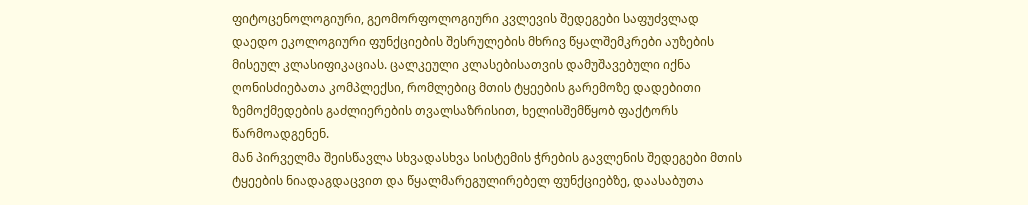ფიტოცენოლოგიური, გეომორფოლოგიური კვლევის შედეგები საფუძვლად დაედო ეკოლოგიური ფუნქციების შესრულების მხრივ წყალშემკრები აუზების მისეულ კლასიფიკაციას. ცალკეული კლასებისათვის დამუშავებული იქნა ღონისძიებათა კომპლექსი, რომლებიც მთის ტყეების გარემოზე დადებითი ზემოქმედების გაძლიერების თვალსაზრისით, ხელისშემწყობ ფაქტორს წარმოადგენენ.
მან პირველმა შეისწავლა სხვადასხვა სისტემის ჭრების გავლენის შედეგები მთის ტყეების ნიადაგდაცვით და წყალმარეგულირებელ ფუნქციებზე, დაასაბუთა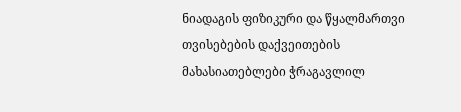ნიადაგის ფიზიკური და წყალმართვი თვისებების დაქვეითების მახასიათებლები ჭრაგავლილ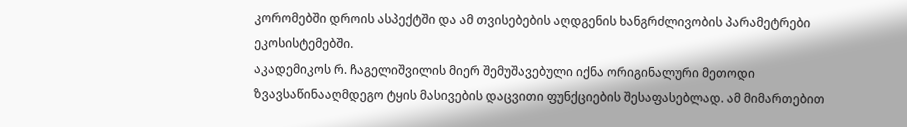კორომებში დროის ასპექტში და ამ თვისებების აღდგენის ხანგრძლივობის პარამეტრები ეკოსისტემებში.
აკადემიკოს რ. ჩაგელიშვილის მიერ შემუშავებული იქნა ორიგინალური მეთოდი ზვავსაწინააღმდეგო ტყის მასივების დაცვითი ფუნქციების შესაფასებლად. ამ მიმართებით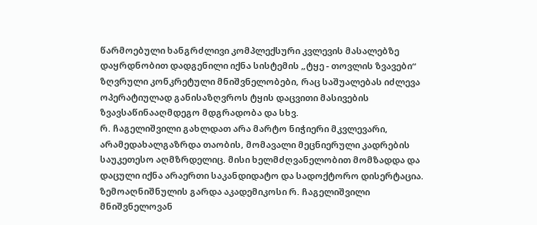წარმოებული ხანგრძლივი კომპლექსური კვლევის მასალებზე დაყრდნობით დადგენილი იქნა სისტემის „ტყე - თოვლის ზვავები“ ზღვრული კონკრეტული მნიშვნელობები, რაც საშუალებას იძლევა ოპერატიულად განისაზღვროს ტყის დაცვითი მასივების ზვავსაწინააღმდეგო მდგრადობა და სხვ.
რ. ჩაგელიშვილი გახლდათ არა მარტო ნიჭიერი მკვლევარი, არამედახალგაზრდა თაობის, მომავალი მეცნიერული კადრების საუკეთესო აღმზრდელიც. მისი ხელმძღვანელობით მომზადდა და დაცული იქნა არაერთი საკანდიდატო და სადოქტორო დისერტაცია.
ზემოაღნიშნულის გარდა აკადემიკოსი რ. ჩაგელიშვილი მნიშვნელოვან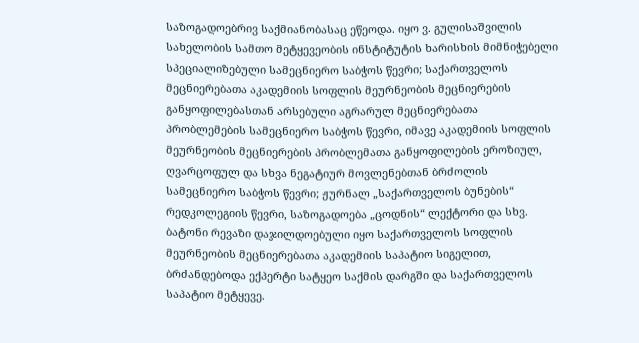საზოგადოებრივ საქმიანობასაც ეწეოდა. იყო ვ. გულისაშვილის სახელობის სამთო მეტყევეობის ინსტიტუტის ხარისხის მიმნიჭებელი სპეციალიზებული სამეცნიერო საბჭოს წევრი; საქართველოს მეცნიერებათა აკადემიის სოფლის მეურნეობის მეცნიერების განყოფილებასთან არსებული აგრარულ მეცნიერებათა პრობლემების სამეცნიერო საბჭოს წევრი, იმავე აკადემიის სოფლის მეურნეობის მეცნიერების პრობლემათა განყოფილების ეროზიულ, ღვარცოფულ და სხვა ნეგატიურ მოვლენებთან ბრძოლის სამეცნიერო საბჭოს წევრი; ჟურნალ „საქართველოს ბუნების“ რედკოლეგიის წევრი, საზოგადოება „ცოდნის“ ლექტორი და სხვ.
ბატონი რევაზი დაჯილდოებული იყო საქართველოს სოფლის მეურნეობის მეცნიერებათა აკადემიის საპატიო სიგელით, ბრძანდებოდა ექპერტი სატყეო საქმის დარგში და საქართველოს საპატიო მეტყევე.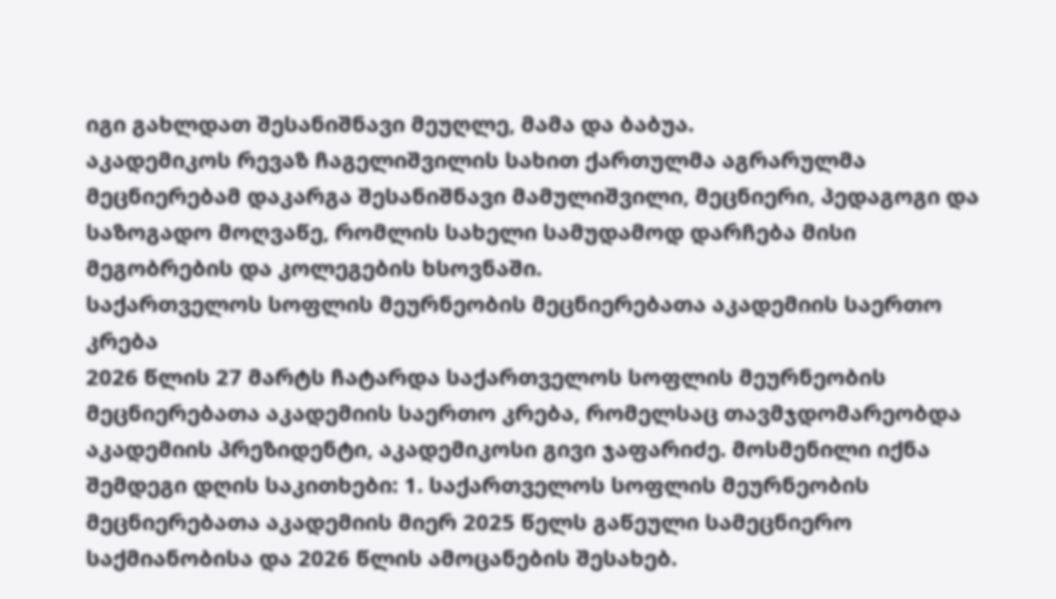იგი გახლდათ შესანიშნავი მეუღლე, მამა და ბაბუა.
აკადემიკოს რევაზ ჩაგელიშვილის სახით ქართულმა აგრარულმა მეცნიერებამ დაკარგა შესანიშნავი მამულიშვილი, მეცნიერი, პედაგოგი და საზოგადო მოღვაწე, რომლის სახელი სამუდამოდ დარჩება მისი მეგობრების და კოლეგების ხსოვნაში.
საქართველოს სოფლის მეურნეობის მეცნიერებათა აკადემიის საერთო კრება
2026 წლის 27 მარტს ჩატარდა საქართველოს სოფლის მეურნეობის მეცნიერებათა აკადემიის საერთო კრება, რომელსაც თავმჯდომარეობდა აკადემიის პრეზიდენტი, აკადემიკოსი გივი ჯაფარიძე. მოსმენილი იქნა შემდეგი დღის საკითხები: 1. საქართველოს სოფლის მეურნეობის მეცნიერებათა აკადემიის მიერ 2025 წელს გაწეული სამეცნიერო საქმიანობისა და 2026 წლის ამოცანების შესახებ.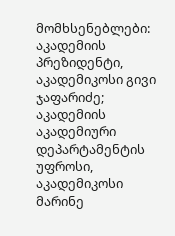მომხსენებლები: აკადემიის პრეზიდენტი, აკადემიკოსი გივი ჯაფარიძე; აკადემიის აკადემიური დეპარტამენტის უფროსი, აკადემიკოსი მარინე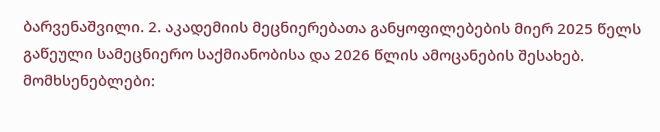ბარვენაშვილი. 2. აკადემიის მეცნიერებათა განყოფილებების მიერ 2025 წელს გაწეული სამეცნიერო საქმიანობისა და 2026 წლის ამოცანების შესახებ. მომხსენებლები: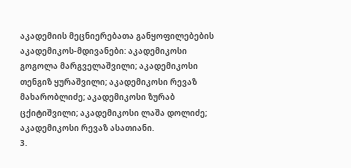აკადემიის მეცნიერებათა განყოფილებების აკადემიკოს-მდივანები: აკადემიკოსი გოგოლა მარგველაშვილი; აკადემიკოსი თენგიზ ყურაშვილი; აკადემიკოსი რევაზ მახარობლიძე; აკადემიკოსი ზურაბ ცქიტიშვილი; აკადემიკოსი ლაშა დოლიძე; აკადემიკოსი რევაზ ასათიანი.
3.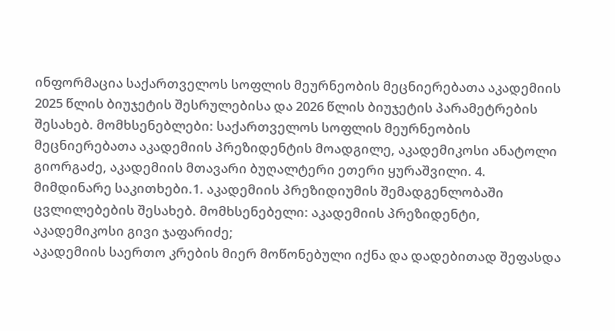ინფორმაცია საქართველოს სოფლის მეურნეობის მეცნიერებათა აკადემიის 2025 წლის ბიუჯეტის შესრულებისა და 2026 წლის ბიუჯეტის პარამეტრების შესახებ. მომხსენებლები: საქართველოს სოფლის მეურნეობის მეცნიერებათა აკადემიის პრეზიდენტის მოადგილე, აკადემიკოსი ანატოლი გიორგაძე, აკადემიის მთავარი ბუღალტერი ეთერი ყურაშვილი. 4. მიმდინარე საკითხები.1. აკადემიის პრეზიდიუმის შემადგენლობაში ცვლილებების შესახებ. მომხსენებელი: აკადემიის პრეზიდენტი, აკადემიკოსი გივი ჯაფარიძე;
აკადემიის საერთო კრების მიერ მოწონებული იქნა და დადებითად შეფასდა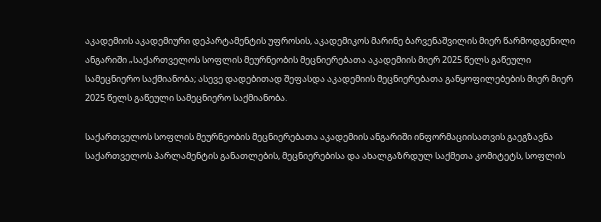აკადემიის აკადემიური დეპარტამენტის უფროსის, აკადემიკოს მარინე ბარვენაშვილის მიერ წარმოდგენილი ანგარიში „საქართველოს სოფლის მეურნეობის მეცნიერებათა აკადემიის მიერ 2025 წელს გაწეული სამეცნიერო საქმიანობა; ასევე დადებითად შეფასდა აკადემიის მეცნიერებათა განყოფილებების მიერ მიერ 2025 წელს გაწეული სამეცნიერო საქმიანობა.

საქართველოს სოფლის მეურნეობის მეცნიერებათა აკადემიის ანგარიში ინფორმაციისათვის გაეგზავნა საქართველოს პარლამენტის განათლების, მეცნიერებისა და ახალგაზრდულ საქმეთა კომიტეტს, სოფლის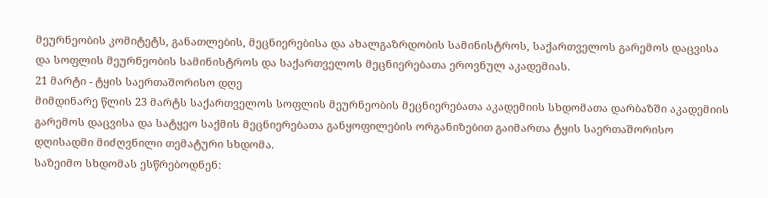მეურნეობის კომიტეტს, განათლების, მეცნიერებისა და ახალგაზრდობის სამინისტროს, საქართველოს გარემოს დაცვისა და სოფლის მეურნეობის სამინისტროს და საქართველოს მეცნიერებათა ეროვნულ აკადემიას.
21 მარტი - ტყის საერთაშორისო დღე
მიმდინარე წლის 23 მარტს საქართველოს სოფლის მეურნეობის მეცნიერებათა აკადემიის სხდომათა დარბაზში აკადემიის გარემოს დაცვისა და სატყეო საქმის მეცნიერებათა განყოფილების ორგანიზებით გაიმართა ტყის საერთაშორისო დღისადმი მიძღვნილი თემატური სხდომა.
საზეიმო სხდომას ესწრებოდნენ: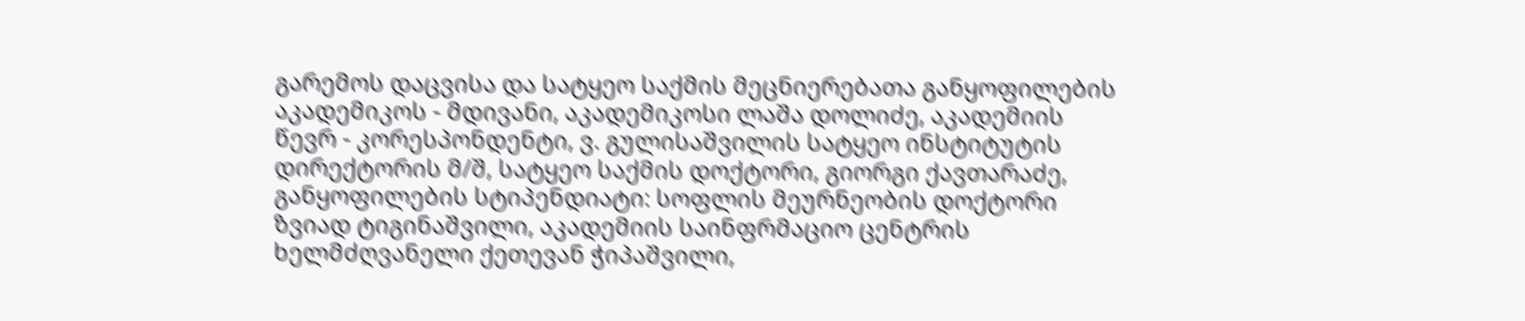გარემოს დაცვისა და სატყეო საქმის მეცნიერებათა განყოფილების აკადემიკოს - მდივანი, აკადემიკოსი ლაშა დოლიძე, აკადემიის წევრ - კორესპონდენტი, ვ. გულისაშვილის სატყეო ინსტიტუტის დირექტორის მ/შ, სატყეო საქმის დოქტორი, გიორგი ქავთარაძე, განყოფილების სტიპენდიატი: სოფლის მეურნეობის დოქტორი ზვიად ტიგინაშვილი, აკადემიის საინფრმაციო ცენტრის ხელმძღვანელი ქეთევან ჭიპაშვილი,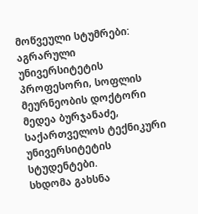მოწვეული სტუმრები: აგრარული უნივერსიტეტის პროფესორი, სოფლის მეურნეობის დოქტორი მედეა ბურჯანაძე, საქართველოს ტექნიკური უნივერსიტეტის სტუდენტები.
სხდომა გახსნა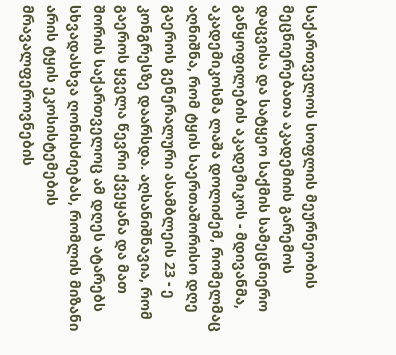საქართველოს სოფლის მეურნეობის მეცნიერებათა აკადემიის გარემოს დაცვისა და სატყეო საქმის სამეცნიერო განყოფილების აკადემიკოს - მდივანმა, აკადემიკოსმა ლაშა დოლიძემ, რომელმაც აღნიშნა, რომ ტყის საერთაშორისო დღე გაეროს გენერალური ასამბლეის 23 - ე კონგრესზე დაარსდა. აღსანიშნავია, რომ გაეროს ყველა წევრი ქვეყანა და მათ შორის საქართველოც ამ დღეს ატარებს სხვადასხვა ღონისძიებას, რომლის მიზანი არის ტყის ეკოსისტემების მრავალფეროვნების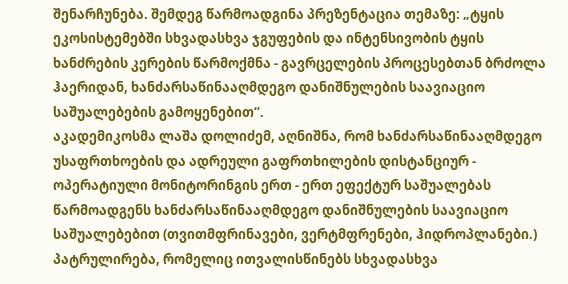შენარჩუნება. შემდეგ წარმოადგინა პრეზენტაცია თემაზე: „ტყის ეკოსისტემებში სხვადასხვა ჯგუფების და ინტენსივობის ტყის ხანძრების კერების წარმოქმნა - გავრცელების პროცესებთან ბრძოლა ჰაერიდან, ხანძარსაწინააღმდეგო დანიშნულების საავიაციო საშუალებების გამოყენებით“.
აკადემიკოსმა ლაშა დოლიძემ, აღნიშნა, რომ ხანძარსაწინააღმდეგო უსაფრთხოების და ადრეული გაფრთხილების დისტანციურ - ოპერატიული მონიტორინგის ერთ - ერთ ეფექტურ საშუალებას წარმოადგენს ხანძარსაწინააღმდეგო დანიშნულების საავიაციო საშუალებებით (თვითმფრინავები, ვერტმფრენები, ჰიდროპლანები.) პატრულირება, რომელიც ითვალისწინებს სხვადასხვა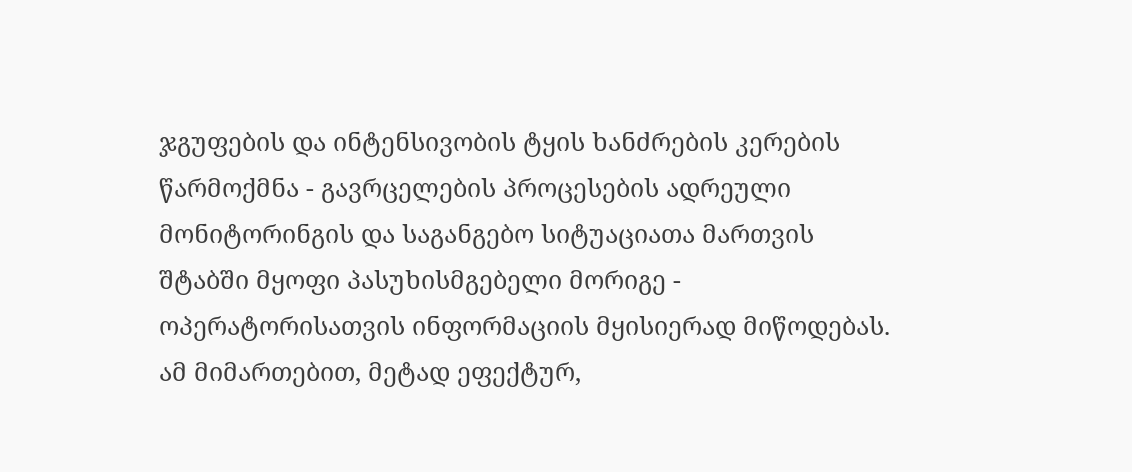ჯგუფების და ინტენსივობის ტყის ხანძრების კერების წარმოქმნა - გავრცელების პროცესების ადრეული მონიტორინგის და საგანგებო სიტუაციათა მართვის შტაბში მყოფი პასუხისმგებელი მორიგე - ოპერატორისათვის ინფორმაციის მყისიერად მიწოდებას. ამ მიმართებით, მეტად ეფექტურ,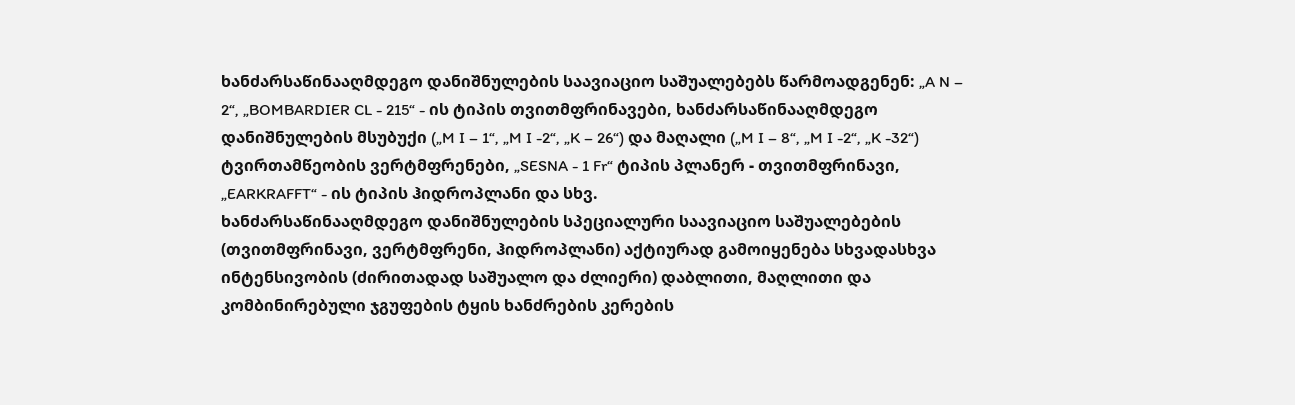ხანძარსაწინააღმდეგო დანიშნულების საავიაციო საშუალებებს წარმოადგენენ: „A N – 2“, „BOMBARDIER CL - 215“ - ის ტიპის თვითმფრინავები, ხანძარსაწინააღმდეგო დანიშნულების მსუბუქი („M I – 1“, „M I -2“, „K – 26“) და მაღალი („M I – 8“, „M I -2“, „K -32“) ტვირთამწეობის ვერტმფრენები, „SESNA - 1 Fr“ ტიპის პლანერ - თვითმფრინავი, „EARKRAFFT“ - ის ტიპის ჰიდროპლანი და სხვ.
ხანძარსაწინააღმდეგო დანიშნულების სპეციალური საავიაციო საშუალებების (თვითმფრინავი, ვერტმფრენი, ჰიდროპლანი) აქტიურად გამოიყენება სხვადასხვა ინტენსივობის (ძირითადად საშუალო და ძლიერი) დაბლითი, მაღლითი და კომბინირებული ჯგუფების ტყის ხანძრების კერების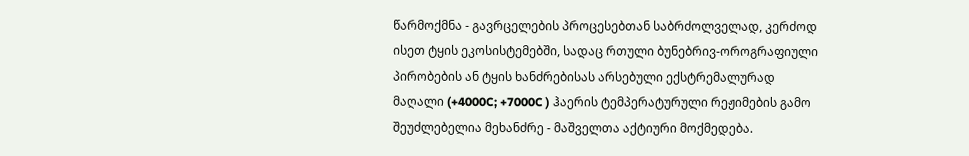წარმოქმნა - გავრცელების პროცესებთან საბრძოლველად, კერძოდ ისეთ ტყის ეკოსისტემებში, სადაც რთული ბუნებრივ-ოროგრაფიული პირობების ან ტყის ხანძრებისას არსებული ექსტრემალურად მაღალი (+4000C; +7000C ) ჰაერის ტემპერატურული რეჟიმების გამო შეუძლებელია მეხანძრე - მაშველთა აქტიური მოქმედება.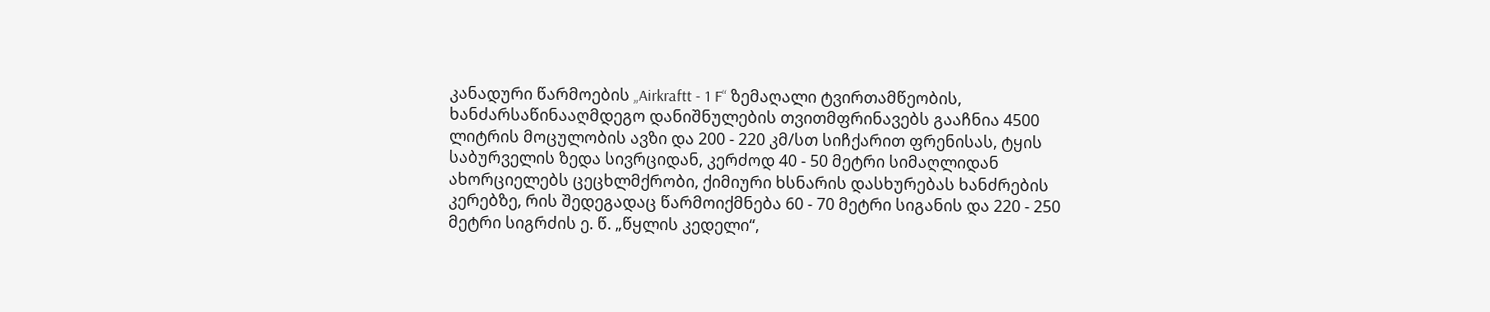კანადური წარმოების „Airkraftt - 1 F“ ზემაღალი ტვირთამწეობის, ხანძარსაწინააღმდეგო დანიშნულების თვითმფრინავებს გააჩნია 4500 ლიტრის მოცულობის ავზი და 200 - 220 კმ/სთ სიჩქარით ფრენისას, ტყის საბურველის ზედა სივრციდან, კერძოდ 40 - 50 მეტრი სიმაღლიდან ახორციელებს ცეცხლმქრობი, ქიმიური ხსნარის დასხურებას ხანძრების კერებზე, რის შედეგადაც წარმოიქმნება 60 - 70 მეტრი სიგანის და 220 - 250 მეტრი სიგრძის ე. წ. „წყლის კედელი“,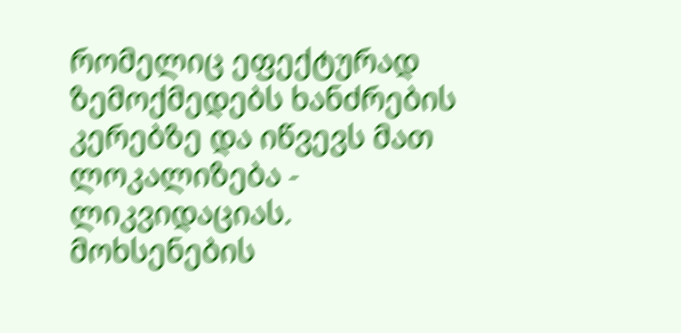რომელიც ეფექტურად ზემოქმედებს ხანძრების კერებზე და იწვევს მათ ლოკალიზება - ლიკვიდაციას.
მოხსენების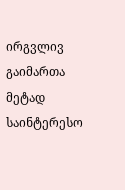ირგვლივ გაიმართა მეტად საინტერესო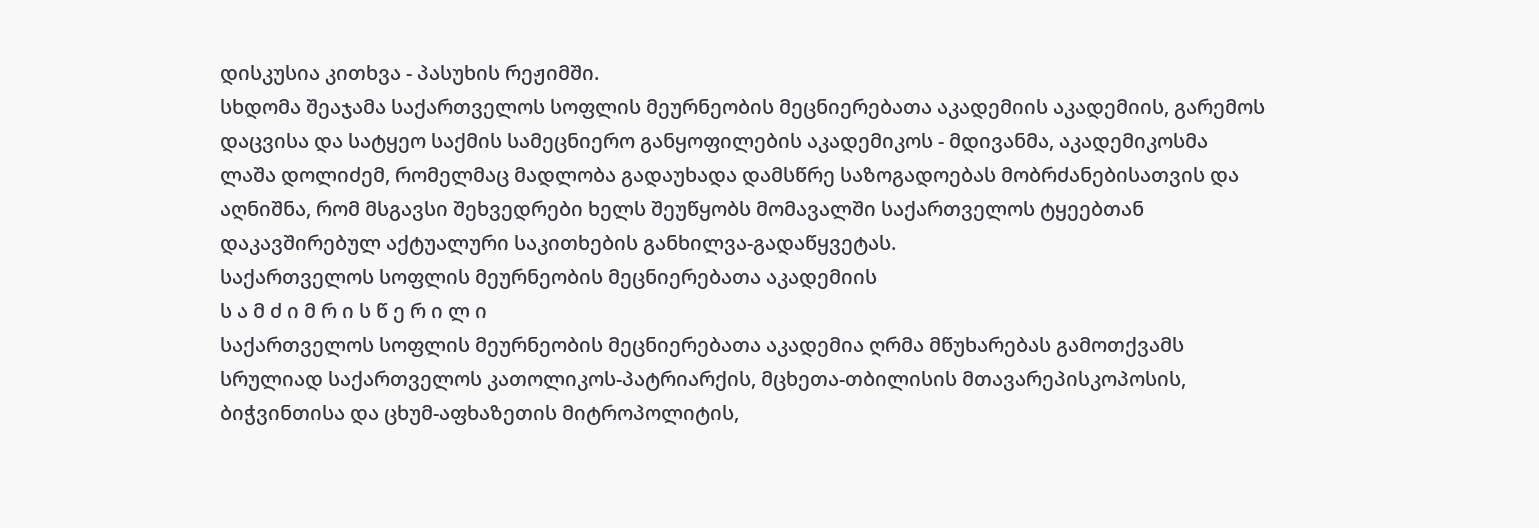დისკუსია კითხვა - პასუხის რეჟიმში.
სხდომა შეაჯამა საქართველოს სოფლის მეურნეობის მეცნიერებათა აკადემიის აკადემიის, გარემოს დაცვისა და სატყეო საქმის სამეცნიერო განყოფილების აკადემიკოს - მდივანმა, აკადემიკოსმა ლაშა დოლიძემ, რომელმაც მადლობა გადაუხადა დამსწრე საზოგადოებას მობრძანებისათვის და აღნიშნა, რომ მსგავსი შეხვედრები ხელს შეუწყობს მომავალში საქართველოს ტყეებთან დაკავშირებულ აქტუალური საკითხების განხილვა-გადაწყვეტას.
საქართველოს სოფლის მეურნეობის მეცნიერებათა აკადემიის
ს ა მ ძ ი მ რ ი ს წ ე რ ი ლ ი
საქართველოს სოფლის მეურნეობის მეცნიერებათა აკადემია ღრმა მწუხარებას გამოთქვამს სრულიად საქართველოს კათოლიკოს-პატრიარქის, მცხეთა-თბილისის მთავარეპისკოპოსის, ბიჭვინთისა და ცხუმ-აფხაზეთის მიტროპოლიტის,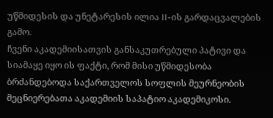უწმიდესის და უნეტარესის ილია II-ის გარდაცვალების გამო.
ჩვენი აკადემიისათვის განსაკუთრებული პატივი და სიამაყე იყო ის ფაქტი, რომ მისი უწმიდესობა ბრძანდებოდა საქართველოს სოფლის მეურნეობის მეცნიერებათა აკადემიის საპატიო აკადემიკოსი.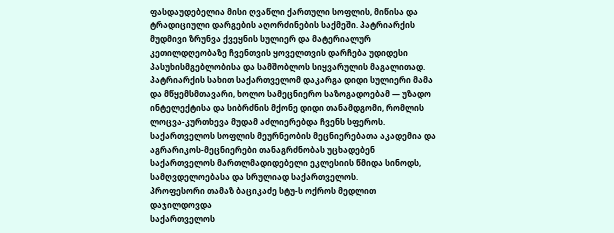ფასდაუდებელია მისი ღვაწლი ქართული სოფლის, მიწისა და ტრადიციული დარგების აღორძინების საქმეში. პატრიარქის მუდმივი ზრუნვა ქვეყნის სულიერ და მატერიალურ კეთილდღეობაზე ჩვენთვის ყოველთვის დარჩება უდიდესი პასუხისმგებლობისა და სამშობლოს სიყვარულის მაგალითად.
პატრიარქის სახით საქართველომ დაკარგა დიდი სულიერი მამა და მწყემსმთავარი, ხოლო სამეცნიერო საზოგადოებამ — უზადო ინტელექტისა და სიბრძნის მქონე დიდი თანამდგომი, რომლის ლოცვა-კურთხევა მუდამ აძლიერებდა ჩვენს სფეროს.
საქართველოს სოფლის მეურნეობის მეცნიერებათა აკადემია და აგრარიკოს-მეცნიერები თანაგრძნობას უცხადებენ საქართველოს მართლმადიდებელი ეკლესიის წმიდა სინოდს, სამღვდელოებასა და სრულიად საქართველოს.
პროფესორი თამაზ ბაციკაძე სტუ-ს ოქროს მედლით დაჯილდოვდა
საქართველოს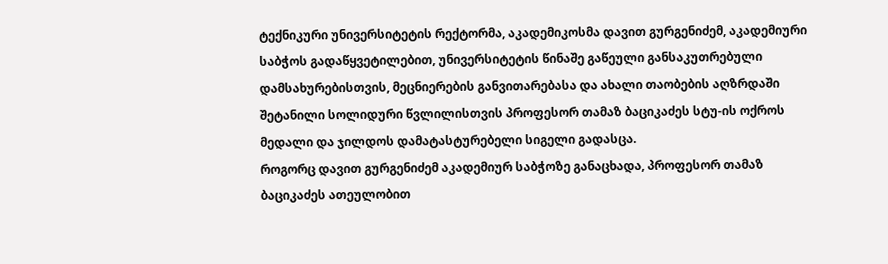ტექნიკური უნივერსიტეტის რექტორმა, აკადემიკოსმა დავით გურგენიძემ, აკადემიური საბჭოს გადაწყვეტილებით, უნივერსიტეტის წინაშე გაწეული განსაკუთრებული დამსახურებისთვის, მეცნიერების განვითარებასა და ახალი თაობების აღზრდაში შეტანილი სოლიდური წვლილისთვის პროფესორ თამაზ ბაციკაძეს სტუ-ის ოქროს მედალი და ჯილდოს დამატასტურებელი სიგელი გადასცა.
როგორც დავით გურგენიძემ აკადემიურ საბჭოზე განაცხადა, პროფესორ თამაზ ბაციკაძეს ათეულობით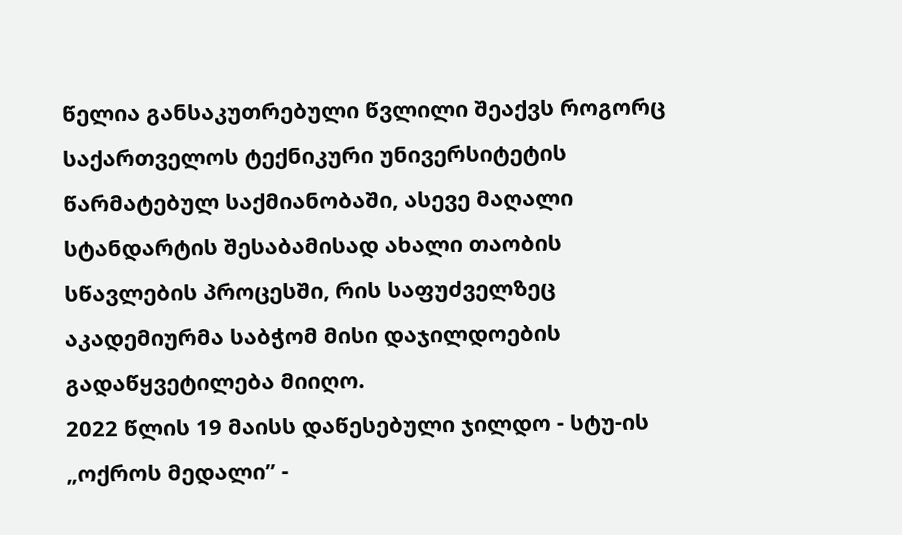წელია განსაკუთრებული წვლილი შეაქვს როგორც საქართველოს ტექნიკური უნივერსიტეტის წარმატებულ საქმიანობაში, ასევე მაღალი სტანდარტის შესაბამისად ახალი თაობის სწავლების პროცესში, რის საფუძველზეც აკადემიურმა საბჭომ მისი დაჯილდოების გადაწყვეტილება მიიღო.
2022 წლის 19 მაისს დაწესებული ჯილდო - სტუ-ის „ოქროს მედალი” -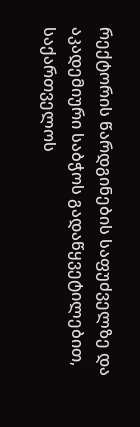რექტორის წარდგინების საფუძველზე და აკადემიური საბჭოს გადაწყვეტილებით, საქართველოს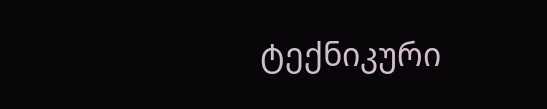ტექნიკური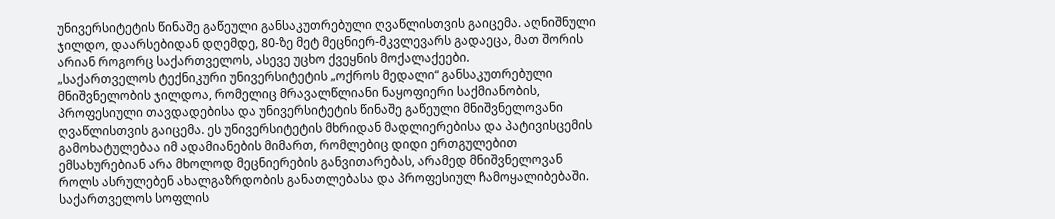უნივერსიტეტის წინაშე გაწეული განსაკუთრებული ღვაწლისთვის გაიცემა. აღნიშნული ჯილდო, დაარსებიდან დღემდე, 80-ზე მეტ მეცნიერ-მკვლევარს გადაეცა, მათ შორის არიან როგორც საქართველოს, ასევე უცხო ქვეყნის მოქალაქეები.
„საქართველოს ტექნიკური უნივერსიტეტის „ოქროს მედალი“ განსაკუთრებული მნიშვნელობის ჯილდოა, რომელიც მრავალწლიანი ნაყოფიერი საქმიანობის, პროფესიული თავდადებისა და უნივერსიტეტის წინაშე გაწეული მნიშვნელოვანი ღვაწლისთვის გაიცემა. ეს უნივერსიტეტის მხრიდან მადლიერებისა და პატივისცემის გამოხატულებაა იმ ადამიანების მიმართ, რომლებიც დიდი ერთგულებით ემსახურებიან არა მხოლოდ მეცნიერების განვითარებას, არამედ მნიშვნელოვან როლს ასრულებენ ახალგაზრდობის განათლებასა და პროფესიულ ჩამოყალიბებაში.
საქართველოს სოფლის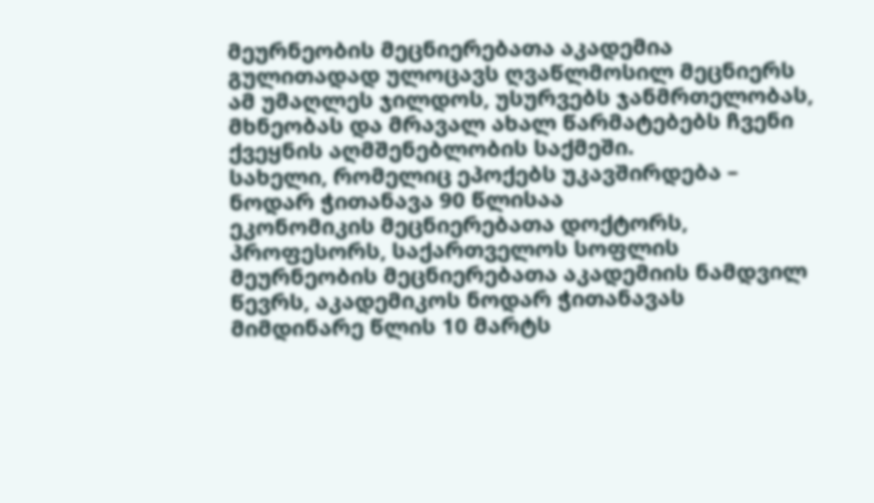მეურნეობის მეცნიერებათა აკადემია გულითადად ულოცავს ღვაწლმოსილ მეცნიერს ამ უმაღლეს ჯილდოს, უსურვებს ჯანმრთელობას, მხნეობას და მრავალ ახალ წარმატებებს ჩვენი ქვეყნის აღმშენებლობის საქმეში.
სახელი, რომელიც ეპოქებს უკავშირდება –
ნოდარ ჭითანავა 90 წლისაა
ეკონომიკის მეცნიერებათა დოქტორს, პროფესორს, საქართველოს სოფლის მეურნეობის მეცნიერებათა აკადემიის ნამდვილ წევრს, აკადემიკოს ნოდარ ჭითანავას მიმდინარე წლის 10 მარტს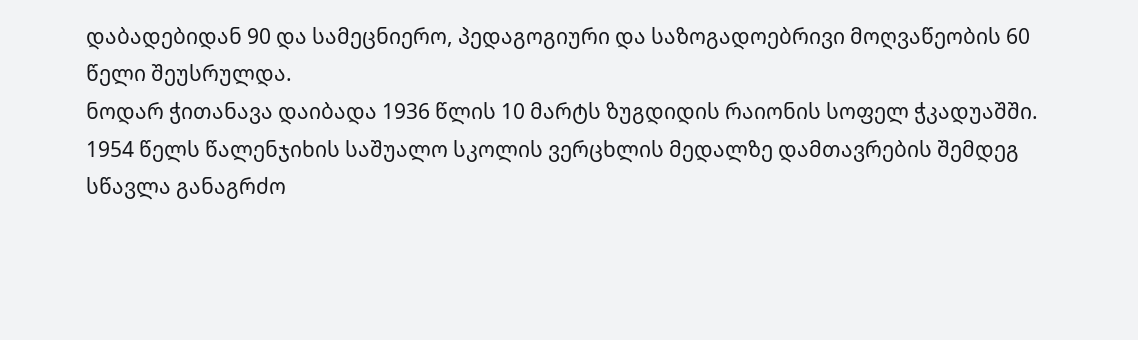დაბადებიდან 90 და სამეცნიერო, პედაგოგიური და საზოგადოებრივი მოღვაწეობის 60 წელი შეუსრულდა.
ნოდარ ჭითანავა დაიბადა 1936 წლის 10 მარტს ზუგდიდის რაიონის სოფელ ჭკადუაშში. 1954 წელს წალენჯიხის საშუალო სკოლის ვერცხლის მედალზე დამთავრების შემდეგ სწავლა განაგრძო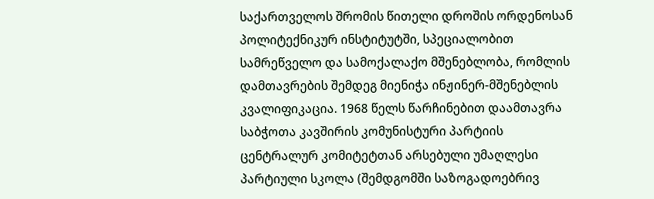საქართველოს შრომის წითელი დროშის ორდენოსან პოლიტექნიკურ ინსტიტუტში, სპეციალობით სამრეწველო და სამოქალაქო მშენებლობა, რომლის დამთავრების შემდეგ მიენიჭა ინჟინერ-მშენებლის კვალიფიკაცია. 1968 წელს წარჩინებით დაამთავრა საბჭოთა კავშირის კომუნისტური პარტიის ცენტრალურ კომიტეტთან არსებული უმაღლესი პარტიული სკოლა (შემდგომში საზოგადოებრივ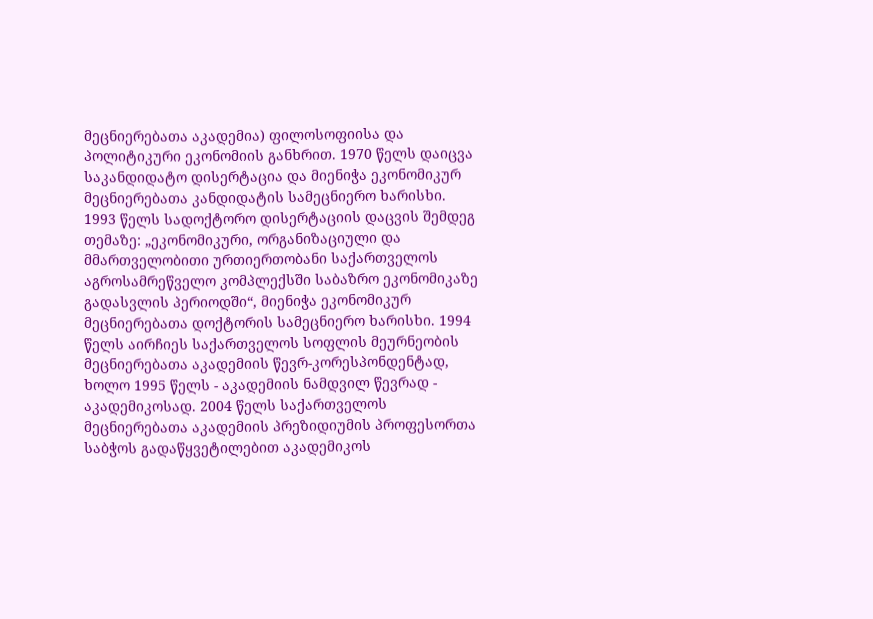მეცნიერებათა აკადემია) ფილოსოფიისა და პოლიტიკური ეკონომიის განხრით. 1970 წელს დაიცვა საკანდიდატო დისერტაცია და მიენიჭა ეკონომიკურ მეცნიერებათა კანდიდატის სამეცნიერო ხარისხი. 1993 წელს სადოქტორო დისერტაციის დაცვის შემდეგ თემაზე: „ეკონომიკური, ორგანიზაციული და მმართველობითი ურთიერთობანი საქართველოს აგროსამრეწველო კომპლექსში საბაზრო ეკონომიკაზე გადასვლის პერიოდში“, მიენიჭა ეკონომიკურ მეცნიერებათა დოქტორის სამეცნიერო ხარისხი. 1994 წელს აირჩიეს საქართველოს სოფლის მეურნეობის მეცნიერებათა აკადემიის წევრ-კორესპონდენტად, ხოლო 1995 წელს - აკადემიის ნამდვილ წევრად - აკადემიკოსად. 2004 წელს საქართველოს მეცნიერებათა აკადემიის პრეზიდიუმის პროფესორთა საბჭოს გადაწყვეტილებით აკადემიკოს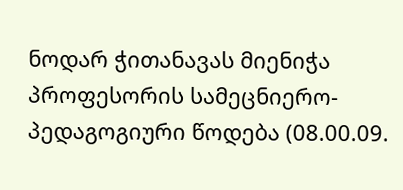ნოდარ ჭითანავას მიენიჭა პროფესორის სამეცნიერო-პედაგოგიური წოდება (08.00.09.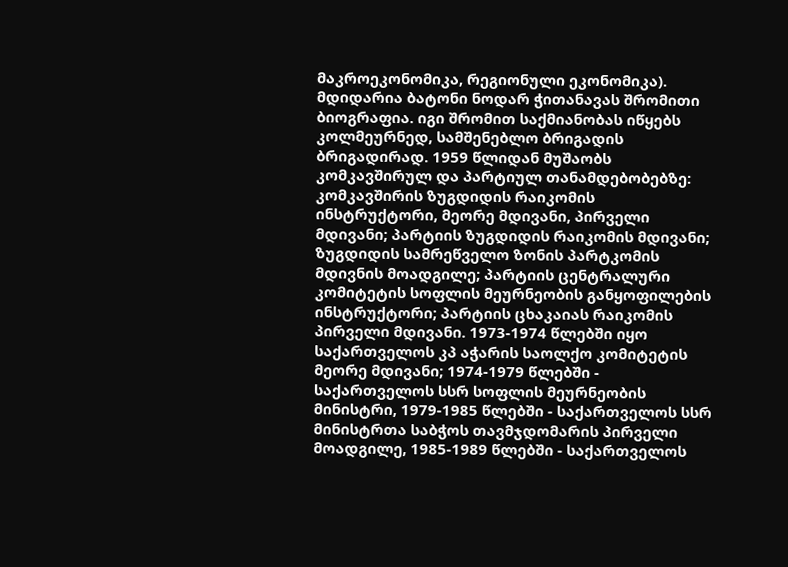მაკროეკონომიკა, რეგიონული ეკონომიკა).
მდიდარია ბატონი ნოდარ ჭითანავას შრომითი ბიოგრაფია. იგი შრომით საქმიანობას იწყებს კოლმეურნედ, სამშენებლო ბრიგადის ბრიგადირად. 1959 წლიდან მუშაობს კომკავშირულ და პარტიულ თანამდებობებზე: კომკავშირის ზუგდიდის რაიკომის ინსტრუქტორი, მეორე მდივანი, პირველი მდივანი; პარტიის ზუგდიდის რაიკომის მდივანი; ზუგდიდის სამრეწველო ზონის პარტკომის მდივნის მოადგილე; პარტიის ცენტრალური კომიტეტის სოფლის მეურნეობის განყოფილების ინსტრუქტორი; პარტიის ცხაკაიას რაიკომის პირველი მდივანი. 1973-1974 წლებში იყო საქართველოს კპ აჭარის საოლქო კომიტეტის მეორე მდივანი; 1974-1979 წლებში - საქართველოს სსრ სოფლის მეურნეობის მინისტრი, 1979-1985 წლებში - საქართველოს სსრ მინისტრთა საბჭოს თავმჯდომარის პირველი მოადგილე, 1985-1989 წლებში - საქართველოს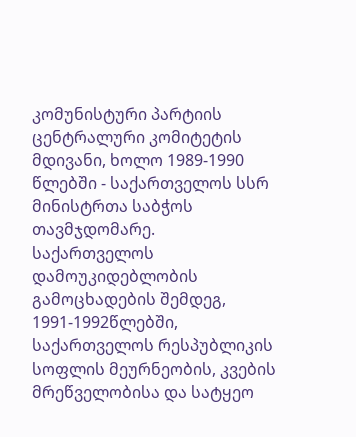კომუნისტური პარტიის ცენტრალური კომიტეტის მდივანი, ხოლო 1989-1990 წლებში - საქართველოს სსრ მინისტრთა საბჭოს თავმჯდომარე.
საქართველოს დამოუკიდებლობის გამოცხადების შემდეგ, 1991-1992წლებში, საქართველოს რესპუბლიკის სოფლის მეურნეობის, კვების მრეწველობისა და სატყეო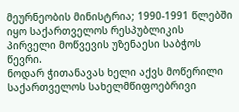მეურნეობის მინისტრია; 1990-1991 წლებში იყო საქართველოს რესპუბლიკის პირველი მოწვევის უზენაესი საბჭოს წევრი.
ნოდარ ჭითანავას ხელი აქვს მოწერილი საქართველოს სახელმწიფოებრივი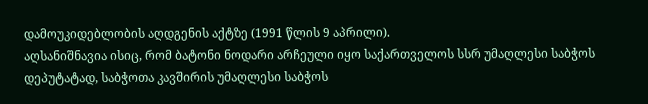დამოუკიდებლობის აღდგენის აქტზე (1991 წლის 9 აპრილი).
აღსანიშნავია ისიც, რომ ბატონი ნოდარი არჩეული იყო საქართველოს სსრ უმაღლესი საბჭოს დეპუტატად, საბჭოთა კავშირის უმაღლესი საბჭოს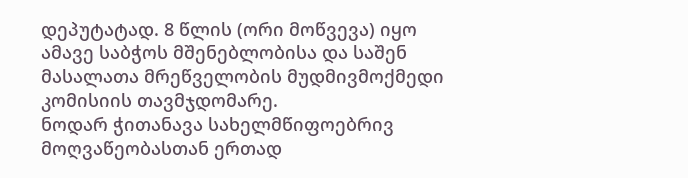დეპუტატად. 8 წლის (ორი მოწვევა) იყო ამავე საბჭოს მშენებლობისა და საშენ მასალათა მრეწველობის მუდმივმოქმედი კომისიის თავმჯდომარე.
ნოდარ ჭითანავა სახელმწიფოებრივ მოღვაწეობასთან ერთად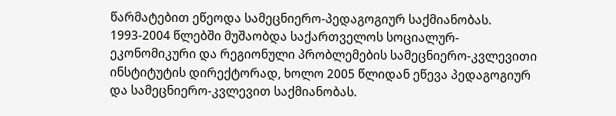წარმატებით ეწეოდა სამეცნიერო-პედაგოგიურ საქმიანობას. 1993-2004 წლებში მუშაობდა საქართველოს სოციალურ-ეკონომიკური და რეგიონული პრობლემების სამეცნიერო-კვლევითი ინსტიტუტის დირექტორად, ხოლო 2005 წლიდან ეწევა პედაგოგიურ და სამეცნიერო-კვლევით საქმიანობას.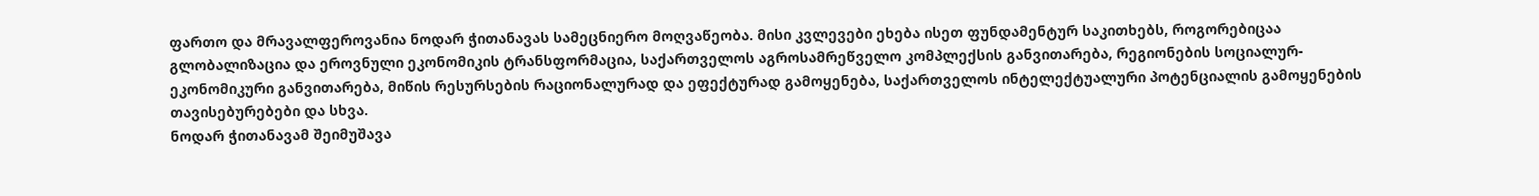ფართო და მრავალფეროვანია ნოდარ ჭითანავას სამეცნიერო მოღვაწეობა. მისი კვლევები ეხება ისეთ ფუნდამენტურ საკითხებს, როგორებიცაა გლობალიზაცია და ეროვნული ეკონომიკის ტრანსფორმაცია, საქართველოს აგროსამრეწველო კომპლექსის განვითარება, რეგიონების სოციალურ-ეკონომიკური განვითარება, მიწის რესურსების რაციონალურად და ეფექტურად გამოყენება, საქართველოს ინტელექტუალური პოტენციალის გამოყენების თავისებურებები და სხვა.
ნოდარ ჭითანავამ შეიმუშავა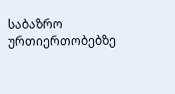საბაზრო ურთიერთობებზე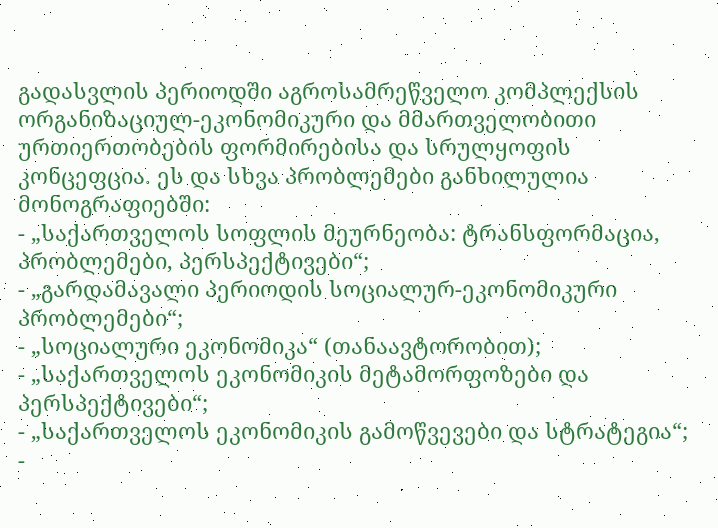გადასვლის პერიოდში აგროსამრეწველო კომპლექსის ორგანიზაციულ-ეკონომიკური და მმართველობითი ურთიერთობების ფორმირებისა და სრულყოფის კონცეფცია. ეს და სხვა პრობლემები განხილულია მონოგრაფიებში:
- „საქართველოს სოფლის მეურნეობა: ტრანსფორმაცია, პრობლემები, პერსპექტივები“;
- „გარდამავალი პერიოდის სოციალურ-ეკონომიკური პრობლემები“;
- „სოციალური ეკონომიკა“ (თანაავტორობით);
- „საქართველოს ეკონომიკის მეტამორფოზები და პერსპექტივები“;
- „საქართველოს ეკონომიკის გამოწვევები და სტრატეგია“;
-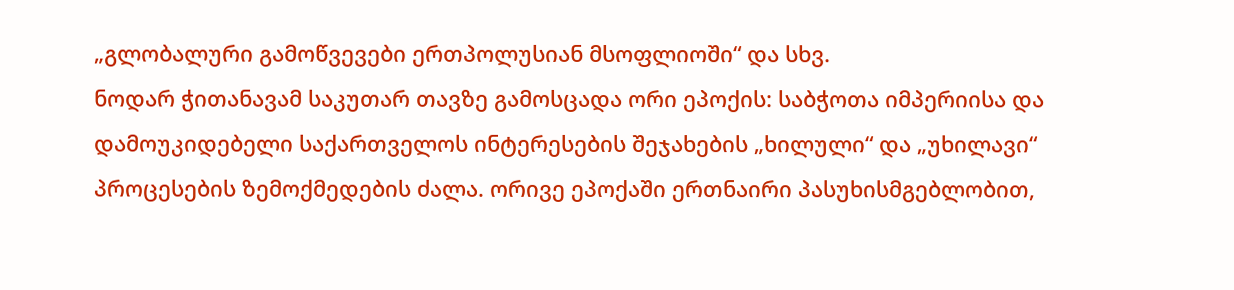„გლობალური გამოწვევები ერთპოლუსიან მსოფლიოში“ და სხვ.
ნოდარ ჭითანავამ საკუთარ თავზე გამოსცადა ორი ეპოქის: საბჭოთა იმპერიისა და დამოუკიდებელი საქართველოს ინტერესების შეჯახების „ხილული“ და „უხილავი“ პროცესების ზემოქმედების ძალა. ორივე ეპოქაში ერთნაირი პასუხისმგებლობით,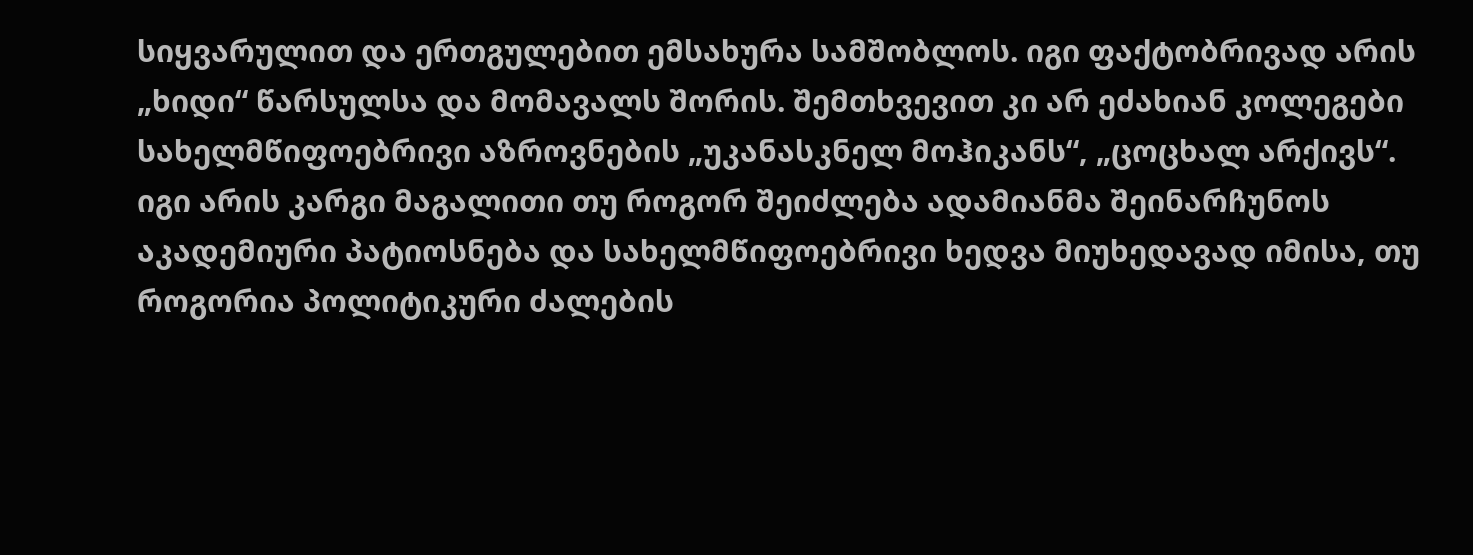სიყვარულით და ერთგულებით ემსახურა სამშობლოს. იგი ფაქტობრივად არის „ხიდი“ წარსულსა და მომავალს შორის. შემთხვევით კი არ ეძახიან კოლეგები სახელმწიფოებრივი აზროვნების „უკანასკნელ მოჰიკანს“, „ცოცხალ არქივს“. იგი არის კარგი მაგალითი თუ როგორ შეიძლება ადამიანმა შეინარჩუნოს აკადემიური პატიოსნება და სახელმწიფოებრივი ხედვა მიუხედავად იმისა, თუ როგორია პოლიტიკური ძალების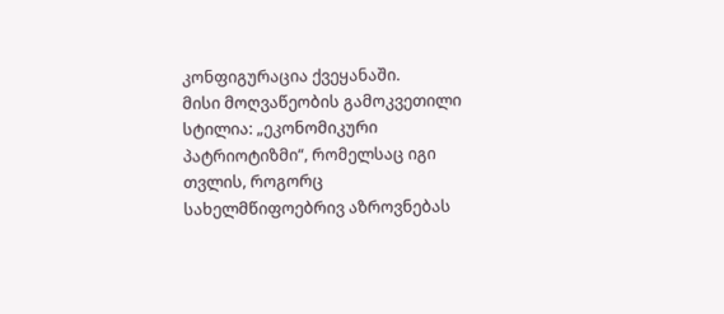კონფიგურაცია ქვეყანაში.
მისი მოღვაწეობის გამოკვეთილი სტილია: „ეკონომიკური პატრიოტიზმი“, რომელსაც იგი თვლის, როგორც სახელმწიფოებრივ აზროვნებას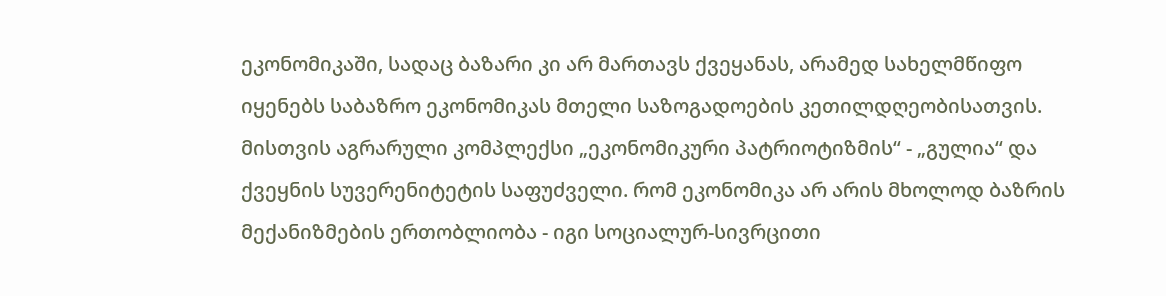ეკონომიკაში, სადაც ბაზარი კი არ მართავს ქვეყანას, არამედ სახელმწიფო იყენებს საბაზრო ეკონომიკას მთელი საზოგადოების კეთილდღეობისათვის. მისთვის აგრარული კომპლექსი „ეკონომიკური პატრიოტიზმის“ - „გულია“ და ქვეყნის სუვერენიტეტის საფუძველი. რომ ეკონომიკა არ არის მხოლოდ ბაზრის მექანიზმების ერთობლიობა - იგი სოციალურ-სივრცითი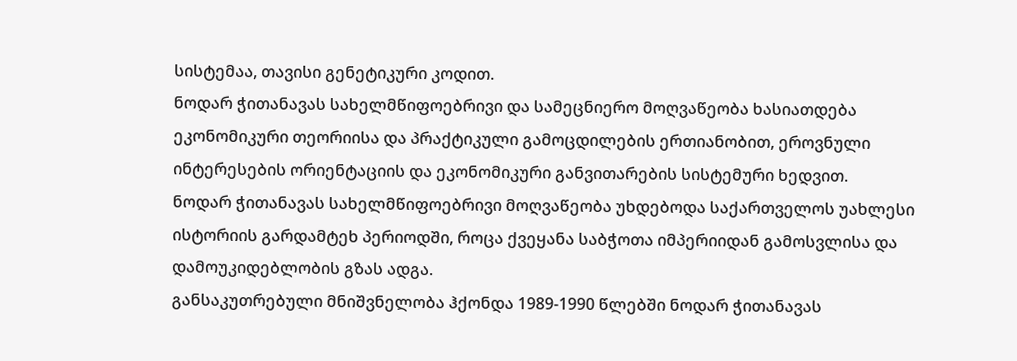სისტემაა, თავისი გენეტიკური კოდით.
ნოდარ ჭითანავას სახელმწიფოებრივი და სამეცნიერო მოღვაწეობა ხასიათდება ეკონომიკური თეორიისა და პრაქტიკული გამოცდილების ერთიანობით, ეროვნული ინტერესების ორიენტაციის და ეკონომიკური განვითარების სისტემური ხედვით.
ნოდარ ჭითანავას სახელმწიფოებრივი მოღვაწეობა უხდებოდა საქართველოს უახლესი ისტორიის გარდამტეხ პერიოდში, როცა ქვეყანა საბჭოთა იმპერიიდან გამოსვლისა და დამოუკიდებლობის გზას ადგა.
განსაკუთრებული მნიშვნელობა ჰქონდა 1989-1990 წლებში ნოდარ ჭითანავას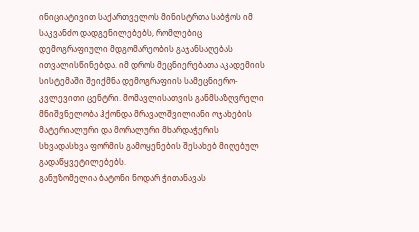ინიციატივით საქართველოს მინისტრთა საბჭოს იმ საკვანძო დადგენილებებს, რომლებიც დემოგრაფიული მდგომარეობის გაჯანსაღებას ითვალისწინებდა. იმ დროს მეცნიერებათა აკადემიის სისტემაში შეიქმნა დემოგრაფიის სამეცნიერო-კვლევითი ცენტრი. მომავლისათვის განმსაზღვრელი მნიშვნელობა ჰქონდა მრავალშვილიანი ოჯახების მატერიალური და მორალური მხარდაჭერის სხვადასხვა ფორმის გამოყენების შესახებ მიღებულ გადაწყვეტილებებს.
განუზომელია ბატონი ნოდარ ჭითანავას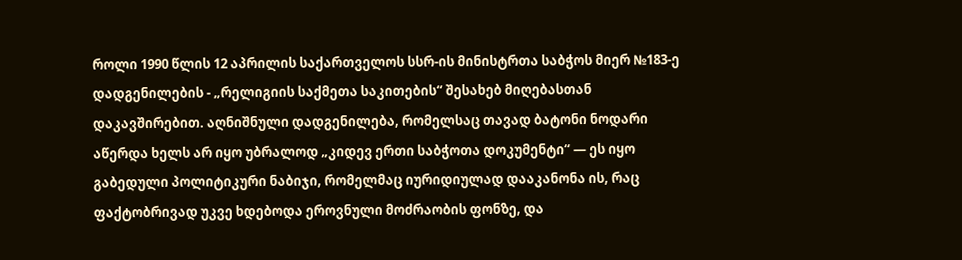როლი 1990 წლის 12 აპრილის საქართველოს სსრ-ის მინისტრთა საბჭოს მიერ №183-ე დადგენილების - „რელიგიის საქმეთა საკითების“ შესახებ მიღებასთან დაკავშირებით. აღნიშნული დადგენილება, რომელსაც თავად ბატონი ნოდარი აწერდა ხელს არ იყო უბრალოდ „კიდევ ერთი საბჭოთა დოკუმენტი“ — ეს იყო გაბედული პოლიტიკური ნაბიჯი, რომელმაც იურიდიულად დააკანონა ის, რაც ფაქტობრივად უკვე ხდებოდა ეროვნული მოძრაობის ფონზე, და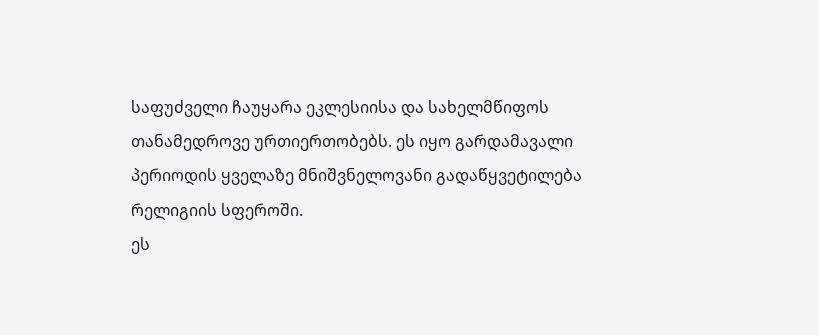საფუძველი ჩაუყარა ეკლესიისა და სახელმწიფოს თანამედროვე ურთიერთობებს. ეს იყო გარდამავალი პერიოდის ყველაზე მნიშვნელოვანი გადაწყვეტილება რელიგიის სფეროში.
ეს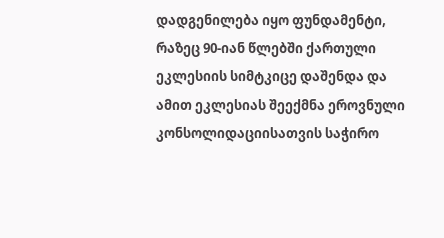დადგენილება იყო ფუნდამენტი, რაზეც 90-იან წლებში ქართული ეკლესიის სიმტკიცე დაშენდა და ამით ეკლესიას შეექმნა ეროვნული კონსოლიდაციისათვის საჭირო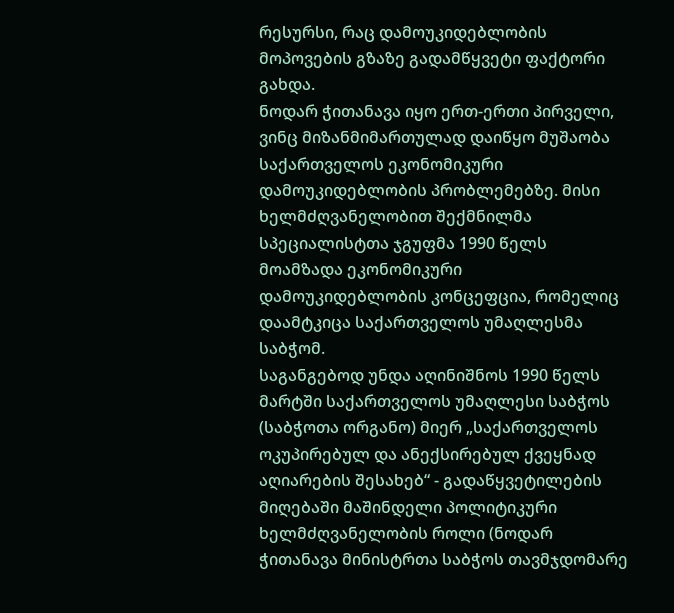რესურსი, რაც დამოუკიდებლობის მოპოვების გზაზე გადამწყვეტი ფაქტორი გახდა.
ნოდარ ჭითანავა იყო ერთ-ერთი პირველი, ვინც მიზანმიმართულად დაიწყო მუშაობა საქართველოს ეკონომიკური დამოუკიდებლობის პრობლემებზე. მისი ხელმძღვანელობით შექმნილმა სპეციალისტთა ჯგუფმა 1990 წელს მოამზადა ეკონომიკური დამოუკიდებლობის კონცეფცია, რომელიც დაამტკიცა საქართველოს უმაღლესმა საბჭომ.
საგანგებოდ უნდა აღინიშნოს 1990 წელს მარტში საქართველოს უმაღლესი საბჭოს (საბჭოთა ორგანო) მიერ „საქართველოს ოკუპირებულ და ანექსირებულ ქვეყნად აღიარების შესახებ“ - გადაწყვეტილების მიღებაში მაშინდელი პოლიტიკური ხელმძღვანელობის როლი (ნოდარ ჭითანავა მინისტრთა საბჭოს თავმჯდომარე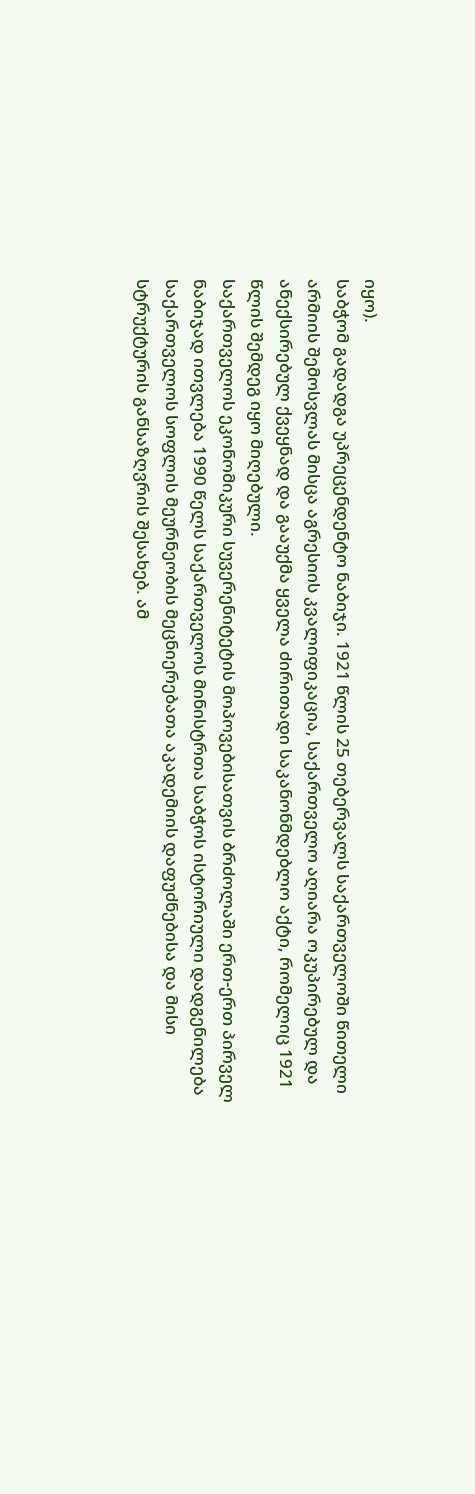იყო).
საბჭომ გადადგა უპრეცენდენტო ნაბიჯი. 1921 წლის 25 თებერვალს საქართველოში წითელი არმიის შემოსვლას მისცა აგრესიის კვალიფიკაცია, საქართველო აღიარა ოკუპირებულ და ანექსირებულ ქვეყნად და გააუქმა ყველა ძირითადი საკანონმდებლო აქტი, რომელიც 1921 წლის შემდეგ იყო მიღებული.
საქართველოს ეკონომიკური სუვერენიტეტის მოპოვებისათვის ბრძოლაში ერთ-ერთ პირველ ნაბიჯად ითვლება 1990 წელს საქართველოს მინისტრთა საბჭოს ისტორიული დადგენილება საქართველოს სოფლის მეურნეობის მეცნიერებათა აკადემიის დაფუძნებისა და მისი სტრუქტურის განსაზღვრის შესახებ. ამ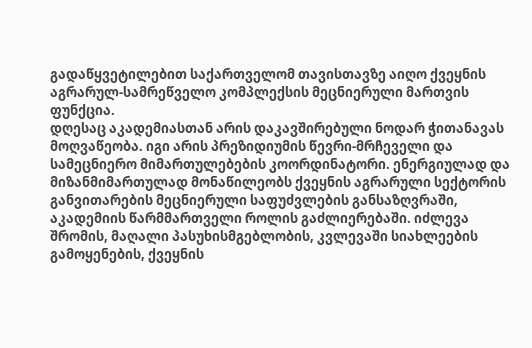გადაწყვეტილებით საქართველომ თავისთავზე აიღო ქვეყნის აგრარულ-სამრეწველო კომპლექსის მეცნიერული მართვის ფუნქცია.
დღესაც აკადემიასთან არის დაკავშირებული ნოდარ ჭითანავას მოღვაწეობა. იგი არის პრეზიდიუმის წევრი-მრჩეველი და სამეცნიერო მიმართულებების კოორდინატორი. ენერგიულად და მიზანმიმართულად მონაწილეობს ქვეყნის აგრარული სექტორის განვითარების მეცნიერული საფუძვლების განსაზღვრაში, აკადემიის წარმმართველი როლის გაძლიერებაში. იძლევა შრომის, მაღალი პასუხისმგებლობის, კვლევაში სიახლეების გამოყენების, ქვეყნის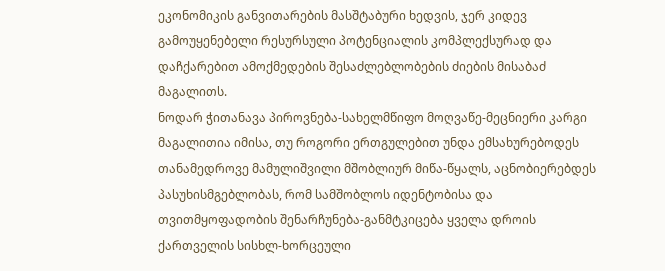ეკონომიკის განვითარების მასშტაბური ხედვის, ჯერ კიდევ გამოუყენებელი რესურსული პოტენციალის კომპლექსურად და დაჩქარებით ამოქმედების შესაძლებლობების ძიების მისაბაძ მაგალითს.
ნოდარ ჭითანავა პიროვნება-სახელმწიფო მოღვაწე-მეცნიერი კარგი მაგალითია იმისა, თუ როგორი ერთგულებით უნდა ემსახურებოდეს თანამედროვე მამულიშვილი მშობლიურ მიწა-წყალს, აცნობიერებდეს პასუხისმგებლობას, რომ სამშობლოს იდენტობისა და თვითმყოფადობის შენარჩუნება-განმტკიცება ყველა დროის ქართველის სისხლ-ხორცეული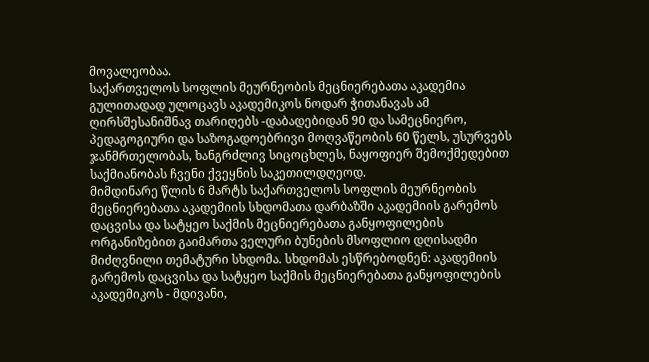მოვალეობაა.
საქართველოს სოფლის მეურნეობის მეცნიერებათა აკადემია გულითადად ულოცავს აკადემიკოს ნოდარ ჭითანავას ამ ღირსშესანიშნავ თარიღებს -დაბადებიდან 90 და სამეცნიერო, პედაგოგიური და საზოგადოებრივი მოღვაწეობის 60 წელს, უსურვებს ჯანმრთელობას, ხანგრძლივ სიცოცხლეს, ნაყოფიერ შემოქმედებით საქმიანობას ჩვენი ქვეყნის საკეთილდღეოდ.
მიმდინარე წლის 6 მარტს საქართველოს სოფლის მეურნეობის მეცნიერებათა აკადემიის სხდომათა დარბაზში აკადემიის გარემოს დაცვისა და სატყეო საქმის მეცნიერებათა განყოფილების ორგანიზებით გაიმართა ველური ბუნების მსოფლიო დღისადმი მიძღვნილი თემატური სხდომა. სხდომას ესწრებოდნენ: აკადემიის გარემოს დაცვისა და სატყეო საქმის მეცნიერებათა განყოფილების აკადემიკოს - მდივანი,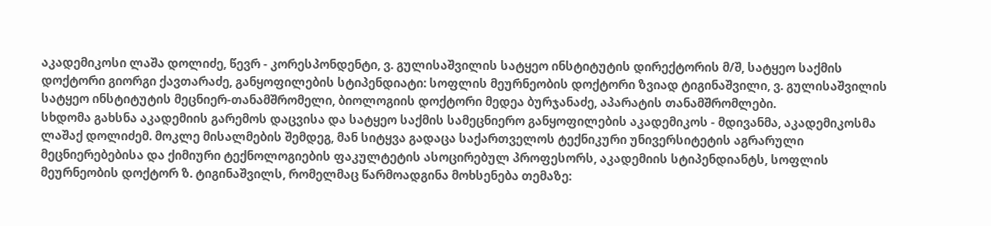აკადემიკოსი ლაშა დოლიძე, წევრ - კორესპონდენტი, ვ. გულისაშვილის სატყეო ინსტიტუტის დირექტორის მ/შ, სატყეო საქმის დოქტორი გიორგი ქავთარაძე, განყოფილების სტიპენდიატი: სოფლის მეურნეობის დოქტორი ზვიად ტიგინაშვილი, ვ. გულისაშვილის სატყეო ინსტიტუტის მეცნიერ-თანამშრომელი, ბიოლოგიის დოქტორი მედეა ბურჯანაძე, აპარატის თანამშრომლები.
სხდომა გახსნა აკადემიის გარემოს დაცვისა და სატყეო საქმის სამეცნიერო განყოფილების აკადემიკოს - მდივანმა, აკადემიკოსმა ლაშაქ დოლიძემ. მოკლე მისალმების შემდეგ, მან სიტყვა გადაცა საქართველოს ტექნიკური უნივერსიტეტის აგრარული მეცნიერებებისა და ქიმიური ტექნოლოგიების ფაკულტეტის ასოცირებულ პროფესორს, აკადემიის სტიპენდიანტს, სოფლის მეურნეობის დოქტორ ზ. ტიგინაშვილს, რომელმაც წარმოადგინა მოხსენება თემაზე: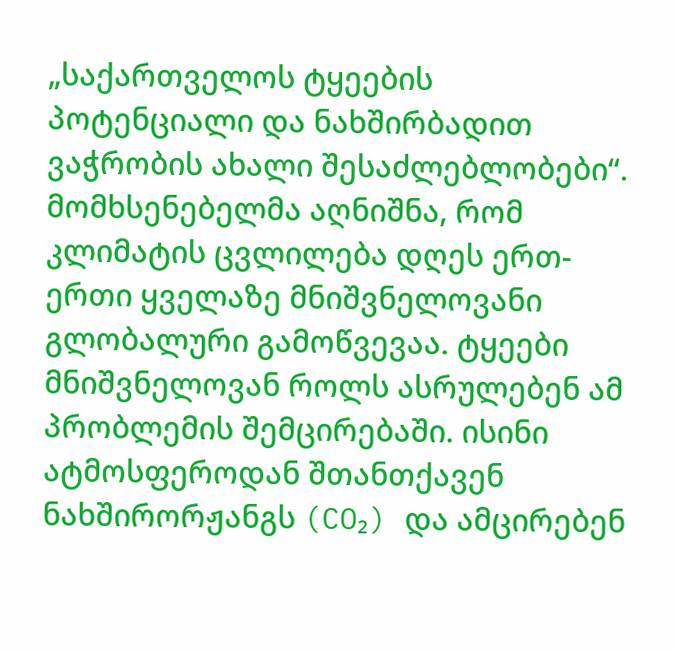„საქართველოს ტყეების პოტენციალი და ნახშირბადით ვაჭრობის ახალი შესაძლებლობები“.
მომხსენებელმა აღნიშნა, რომ კლიმატის ცვლილება დღეს ერთ-ერთი ყველაზე მნიშვნელოვანი გლობალური გამოწვევაა. ტყეები მნიშვნელოვან როლს ასრულებენ ამ პრობლემის შემცირებაში. ისინი ატმოსფეროდან შთანთქავენ ნახშირორჟანგს (CO₂) და ამცირებენ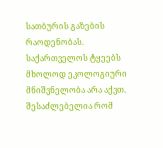სათბურის გაზების რაოდენობას. საქართველოს ტყეებს მხოლოდ ეკოლოგიური მნიშვნელობა არა აქვთ. შესაძლებელია რომ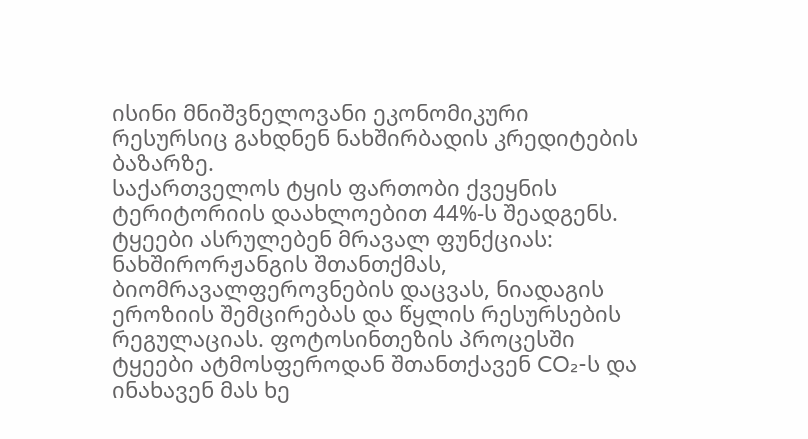ისინი მნიშვნელოვანი ეკონომიკური რესურსიც გახდნენ ნახშირბადის კრედიტების ბაზარზე.
საქართველოს ტყის ფართობი ქვეყნის ტერიტორიის დაახლოებით 44%-ს შეადგენს. ტყეები ასრულებენ მრავალ ფუნქციას: ნახშირორჟანგის შთანთქმას, ბიომრავალფეროვნების დაცვას, ნიადაგის ეროზიის შემცირებას და წყლის რესურსების რეგულაციას. ფოტოსინთეზის პროცესში ტყეები ატმოსფეროდან შთანთქავენ CO₂-ს და ინახავენ მას ხე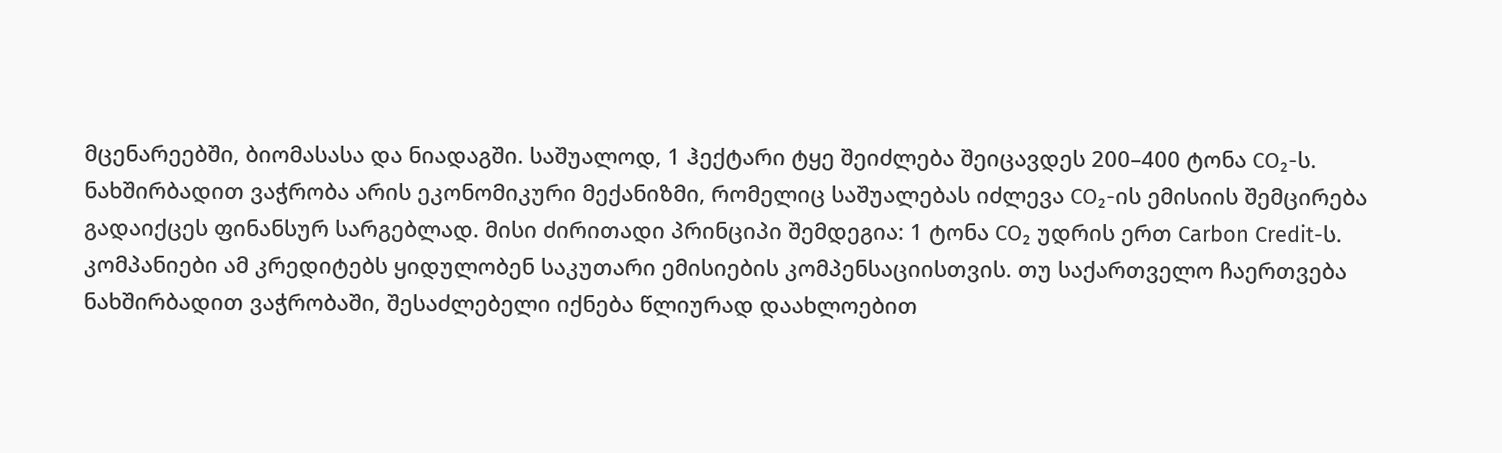მცენარეებში, ბიომასასა და ნიადაგში. საშუალოდ, 1 ჰექტარი ტყე შეიძლება შეიცავდეს 200–400 ტონა CO₂-ს.
ნახშირბადით ვაჭრობა არის ეკონომიკური მექანიზმი, რომელიც საშუალებას იძლევა CO₂-ის ემისიის შემცირება გადაიქცეს ფინანსურ სარგებლად. მისი ძირითადი პრინციპი შემდეგია: 1 ტონა CO₂ უდრის ერთ Carbon Credit-ს. კომპანიები ამ კრედიტებს ყიდულობენ საკუთარი ემისიების კომპენსაციისთვის. თუ საქართველო ჩაერთვება ნახშირბადით ვაჭრობაში, შესაძლებელი იქნება წლიურად დაახლოებით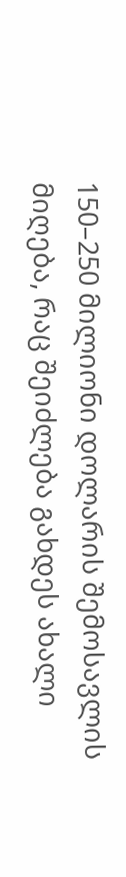150–250 მილიონი დოლარის შემოსავლის მიღება, რაც შეიძლება გახდეს ახალი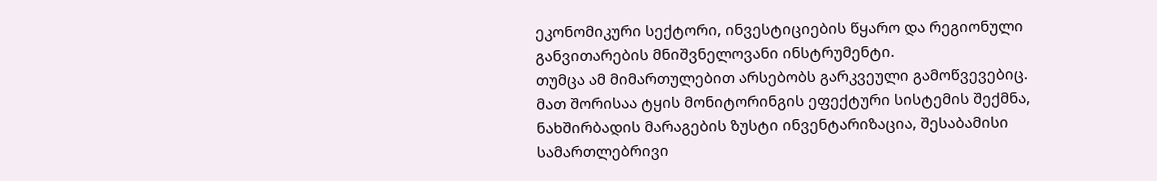ეკონომიკური სექტორი, ინვესტიციების წყარო და რეგიონული განვითარების მნიშვნელოვანი ინსტრუმენტი.
თუმცა ამ მიმართულებით არსებობს გარკვეული გამოწვევებიც. მათ შორისაა ტყის მონიტორინგის ეფექტური სისტემის შექმნა, ნახშირბადის მარაგების ზუსტი ინვენტარიზაცია, შესაბამისი სამართლებრივი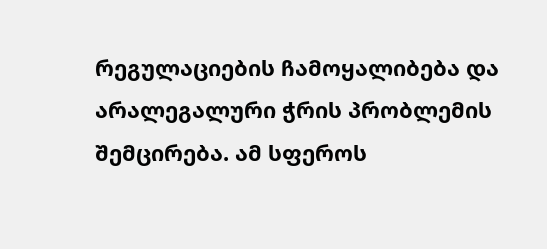რეგულაციების ჩამოყალიბება და არალეგალური ჭრის პრობლემის შემცირება. ამ სფეროს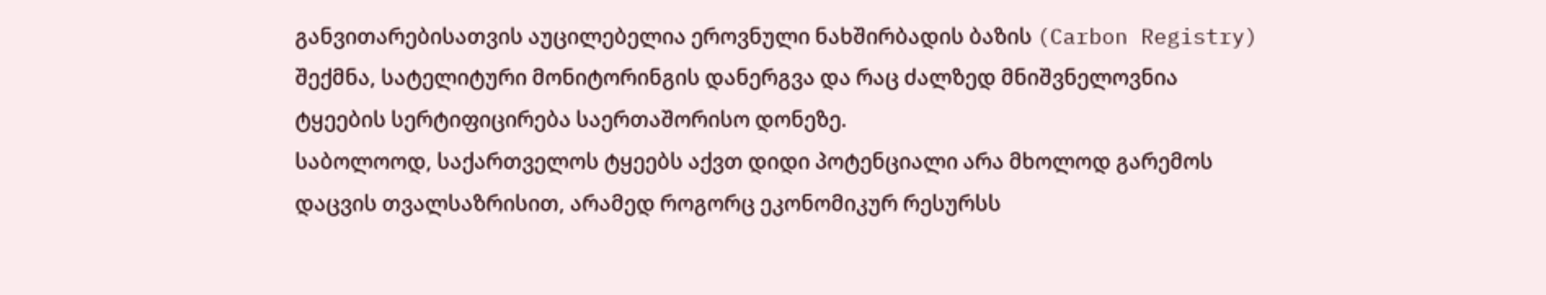განვითარებისათვის აუცილებელია ეროვნული ნახშირბადის ბაზის (Carbon Registry) შექმნა, სატელიტური მონიტორინგის დანერგვა და რაც ძალზედ მნიშვნელოვნია ტყეების სერტიფიცირება საერთაშორისო დონეზე.
საბოლოოდ, საქართველოს ტყეებს აქვთ დიდი პოტენციალი არა მხოლოდ გარემოს დაცვის თვალსაზრისით, არამედ როგორც ეკონომიკურ რესურსს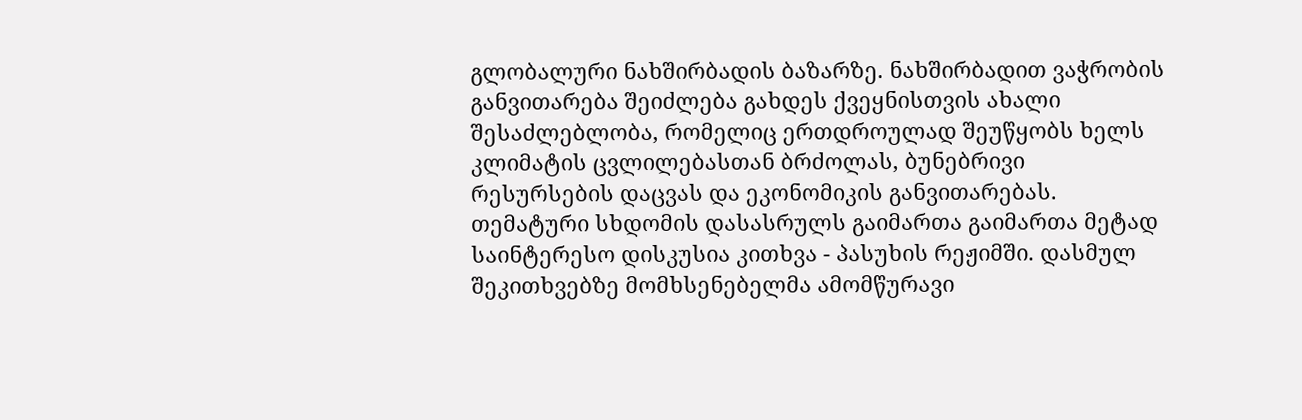გლობალური ნახშირბადის ბაზარზე. ნახშირბადით ვაჭრობის განვითარება შეიძლება გახდეს ქვეყნისთვის ახალი შესაძლებლობა, რომელიც ერთდროულად შეუწყობს ხელს კლიმატის ცვლილებასთან ბრძოლას, ბუნებრივი რესურსების დაცვას და ეკონომიკის განვითარებას.
თემატური სხდომის დასასრულს გაიმართა გაიმართა მეტად საინტერესო დისკუსია კითხვა - პასუხის რეჟიმში. დასმულ შეკითხვებზე მომხსენებელმა ამომწურავი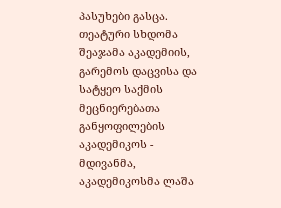პასუხები გასცა.
თეატური სხდომა შეაჯამა აკადემიის, გარემოს დაცვისა და სატყეო საქმის მეცნიერებათა განყოფილების აკადემიკოს - მდივანმა, აკადემიკოსმა ლაშა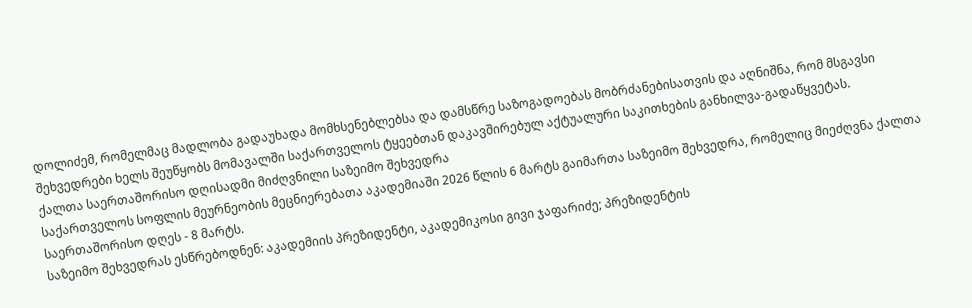დოლიძემ, რომელმაც მადლობა გადაუხადა მომხსენებლებსა და დამსწრე საზოგადოებას მობრძანებისათვის და აღნიშნა, რომ მსგავსი შეხვედრები ხელს შეუწყობს მომავალში საქართველოს ტყეებთან დაკავშირებულ აქტუალური საკითხების განხილვა-გადაწყვეტას.
ქალთა საერთაშორისო დღისადმი მიძღვნილი საზეიმო შეხვედრა
საქართველოს სოფლის მეურნეობის მეცნიერებათა აკადემიაში 2026 წლის 6 მარტს გაიმართა საზეიმო შეხვედრა, რომელიც მიეძღვნა ქალთა საერთაშორისო დღეს - 8 მარტს.
საზეიმო შეხვედრას ესწრებოდნენ: აკადემიის პრეზიდენტი, აკადემიკოსი გივი ჯაფარიძე; პრეზიდენტის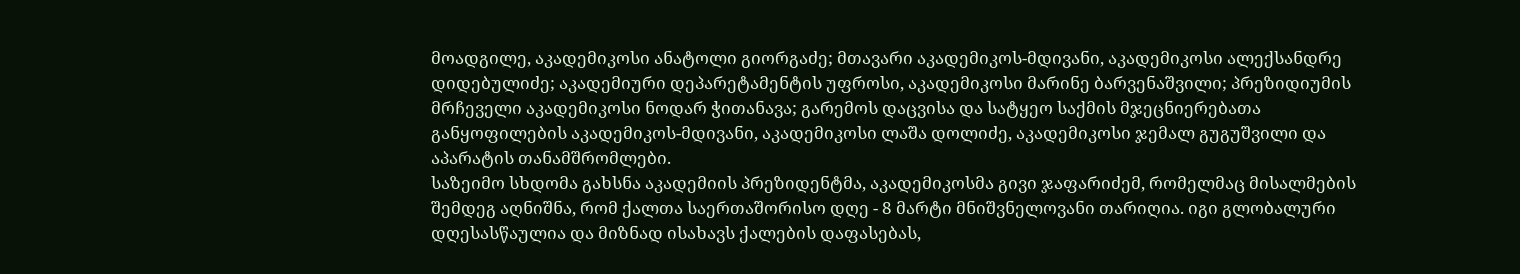მოადგილე, აკადემიკოსი ანატოლი გიორგაძე; მთავარი აკადემიკოს-მდივანი, აკადემიკოსი ალექსანდრე დიდებულიძე; აკადემიური დეპარეტამენტის უფროსი, აკადემიკოსი მარინე ბარვენაშვილი; პრეზიდიუმის მრჩეველი აკადემიკოსი ნოდარ ჭითანავა; გარემოს დაცვისა და სატყეო საქმის მჯეცნიერებათა განყოფილების აკადემიკოს-მდივანი, აკადემიკოსი ლაშა დოლიძე, აკადემიკოსი ჯემალ გუგუშვილი და აპარატის თანამშრომლები.
საზეიმო სხდომა გახსნა აკადემიის პრეზიდენტმა, აკადემიკოსმა გივი ჯაფარიძემ, რომელმაც მისალმების შემდეგ აღნიშნა, რომ ქალთა საერთაშორისო დღე - 8 მარტი მნიშვნელოვანი თარიღია. იგი გლობალური დღესასწაულია და მიზნად ისახავს ქალების დაფასებას,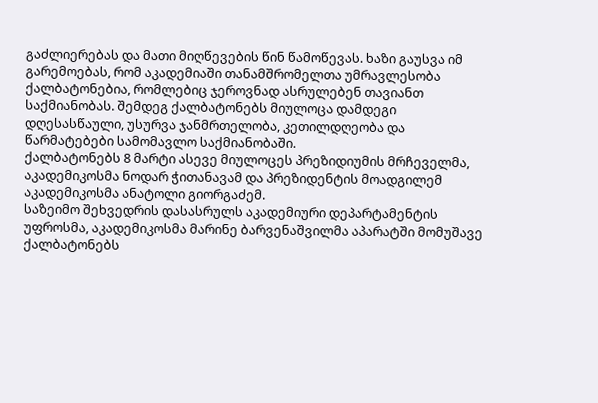გაძლიერებას და მათი მიღწევების წინ წამოწევას. ხაზი გაუსვა იმ გარემოებას, რომ აკადემიაში თანამშრომელთა უმრავლესობა ქალბატონებია, რომლებიც ჯეროვნად ასრულებენ თავიანთ საქმიანობას. შემდეგ ქალბატონებს მიულოცა დამდეგი დღესასწაული, უსურვა ჯანმრთელობა, კეთილდღეობა და წარმატებები სამომავლო საქმიანობაში.
ქალბატონებს 8 მარტი ასევე მიულოცეს პრეზიდიუმის მრჩეველმა, აკადემიკოსმა ნოდარ ჭითანავამ და პრეზიდენტის მოადგილემ აკადემიკოსმა ანატოლი გიორგაძემ.
საზეიმო შეხვედრის დასასრულს აკადემიური დეპარტამენტის უფროსმა, აკადემიკოსმა მარინე ბარვენაშვილმა აპარატში მომუშავე ქალბატონებს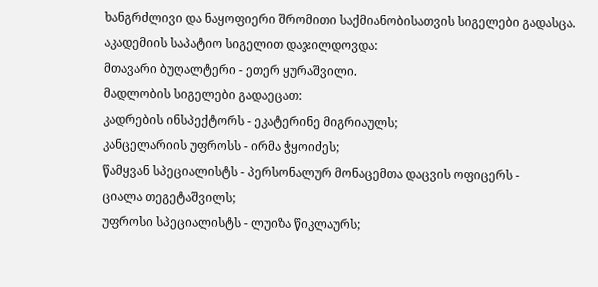ხანგრძლივი და ნაყოფიერი შრომითი საქმიანობისათვის სიგელები გადასცა.
აკადემიის საპატიო სიგელით დაჯილდოვდა:
მთავარი ბუღალტერი - ეთერ ყურაშვილი.
მადლობის სიგელები გადაეცათ:
კადრების ინსპექტორს - ეკატერინე მიგრიაულს;
კანცელარიის უფროსს - ირმა ჭყოიძეს;
წამყვან სპეციალისტს - პერსონალურ მონაცემთა დაცვის ოფიცერს -
ციალა თეგეტაშვილს;
უფროსი სპეციალისტს - ლუიზა წიკლაურს;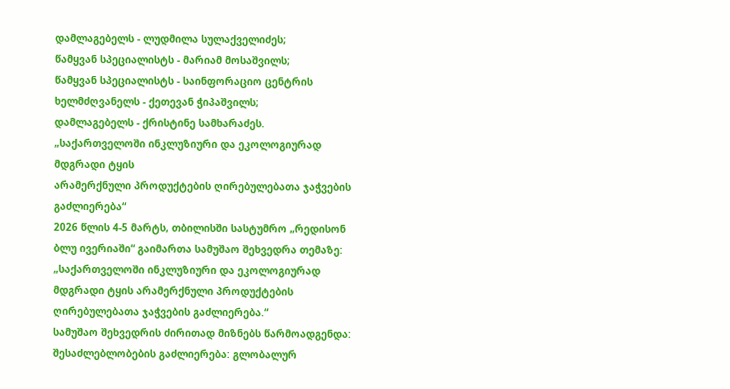დამლაგებელს - ლუდმილა სულაქველიძეს;
წამყვან სპეციალისტს - მარიამ მოსაშვილს;
წამყვან სპეციალისტს - საინფორაციო ცენტრის ხელმძღვანელს - ქეთევან ჭიპაშვილს;
დამლაგებელს - ქრისტინე სამხარაძეს.
„საქართველოში ინკლუზიური და ეკოლოგიურად მდგრადი ტყის
არამერქნული პროდუქტების ღირებულებათა ჯაჭვების გაძლიერება“
2026 წლის 4-5 მარტს, თბილისში სასტუმრო „რედისონ ბლუ ივერიაში“ გაიმართა სამუშაო შეხვედრა თემაზე: „საქართველოში ინკლუზიური და ეკოლოგიურად მდგრადი ტყის არამერქნული პროდუქტების ღირებულებათა ჯაჭვების გაძლიერება.“
სამუშაო შეხვედრის ძირითად მიზნებს წარმოადგენდა: შესაძლებლობების გაძლიერება: გლობალურ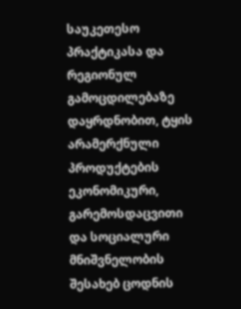საუკეთესო პრაქტიკასა და რეგიონულ გამოცდილებაზე დაყრდნობით, ტყის არამერქნული პროდუქტების ეკონომიკური, გარემოსდაცვითი და სოციალური მნიშვნელობის შესახებ ცოდნის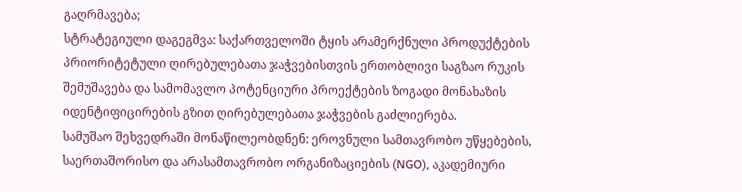გაღრმავება;
სტრატეგიული დაგეგმვა: საქართველოში ტყის არამერქნული პროდუქტების პრიორიტეტული ღირებულებათა ჯაჭვებისთვის ერთობლივი საგზაო რუკის შემუშავება და სამომავლო პოტენციური პროექტების ზოგადი მონახაზის იდენტიფიცირების გზით ღირებულებათა ჯაჭვების გაძლიერება.
სამუშაო შეხვედრაში მონაწილეობდნენ: ეროვნული სამთავრობო უწყებების, საერთაშორისო და არასამთავრობო ორგანიზაციების (NGO), აკადემიური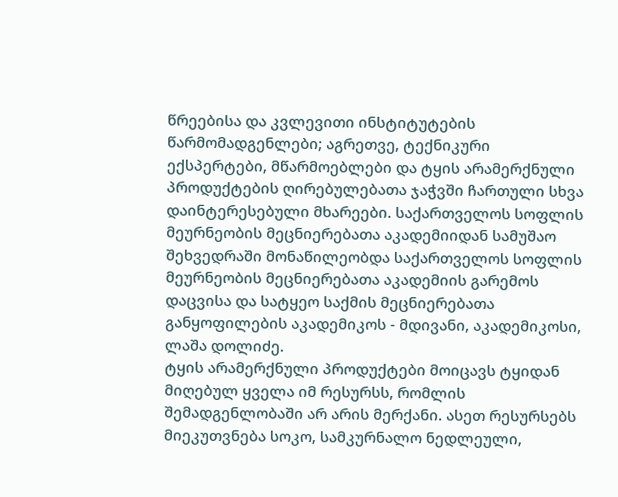წრეებისა და კვლევითი ინსტიტუტების წარმომადგენლები; აგრეთვე, ტექნიკური ექსპერტები, მწარმოებლები და ტყის არამერქნული პროდუქტების ღირებულებათა ჯაჭვში ჩართული სხვა დაინტერესებული მხარეები. საქართველოს სოფლის მეურნეობის მეცნიერებათა აკადემიიდან სამუშაო შეხვედრაში მონაწილეობდა საქართველოს სოფლის მეურნეობის მეცნიერებათა აკადემიის გარემოს დაცვისა და სატყეო საქმის მეცნიერებათა განყოფილების აკადემიკოს - მდივანი, აკადემიკოსი, ლაშა დოლიძე.
ტყის არამერქნული პროდუქტები მოიცავს ტყიდან მიღებულ ყველა იმ რესურსს, რომლის შემადგენლობაში არ არის მერქანი. ასეთ რესურსებს მიეკუთვნება სოკო, სამკურნალო ნედლეული,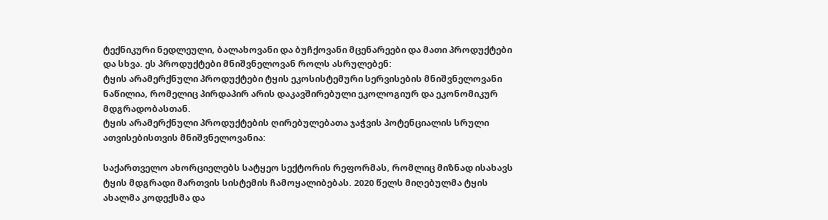ტექნიკური ნედლეული, ბალახოვანი და ბუჩქოვანი მცენარეები და მათი პროდუქტები და სხვა. ეს პროდუქტები მნიშვნელოვან როლს ასრულებენ:
ტყის არამერქნული პროდუქტები ტყის ეკოსისტემური სერვისების მნიშვნელოვანი ნაწილია, რომელიც პირდაპირ არის დაკავშირებული ეკოლოგიურ და ეკონომიკურ მდგრადობასთან.
ტყის არამერქნული პროდუქტების ღირებულებათა ჯაჭვის პოტენციალის სრული ათვისებისთვის მნიშვნელოვანია:

საქართველო ახორციელებს სატყეო სექტორის რეფორმას, რომლიც მიზნად ისახავს ტყის მდგრადი მართვის სისტემის ჩამოყალიბებას. 2020 წელს მიღებულმა ტყის ახალმა კოდექსმა და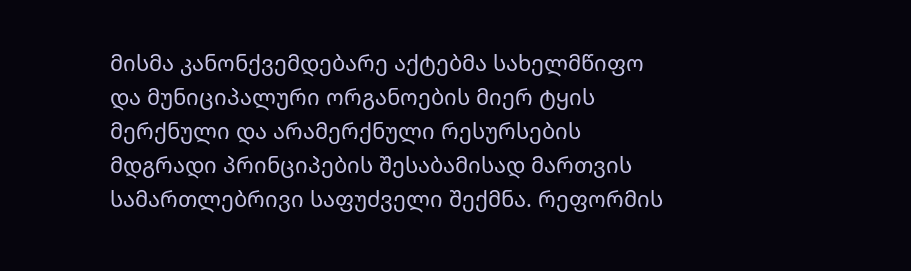მისმა კანონქვემდებარე აქტებმა სახელმწიფო და მუნიციპალური ორგანოების მიერ ტყის მერქნული და არამერქნული რესურსების მდგრადი პრინციპების შესაბამისად მართვის სამართლებრივი საფუძველი შექმნა. რეფორმის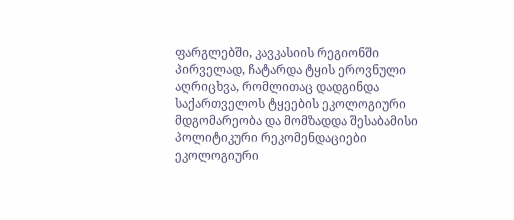ფარგლებში, კავკასიის რეგიონში პირველად, ჩატარდა ტყის ეროვნული აღრიცხვა, რომლითაც დადგინდა საქართველოს ტყეების ეკოლოგიური მდგომარეობა და მომზადდა შესაბამისი პოლიტიკური რეკომენდაციები ეკოლოგიური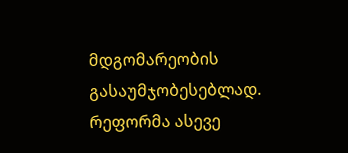მდგომარეობის გასაუმჯობესებლად. რეფორმა ასევე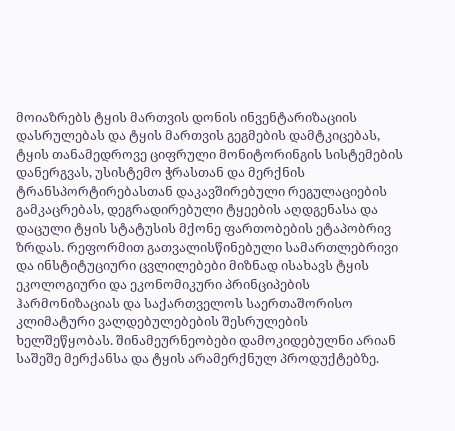მოიაზრებს ტყის მართვის დონის ინვენტარიზაციის დასრულებას და ტყის მართვის გეგმების დამტკიცებას, ტყის თანამედროვე ციფრული მონიტორინგის სისტემების დანერგვას, უსისტემო ჭრასთან და მერქნის ტრანსპორტირებასთან დაკავშირებული რეგულაციების გამკაცრებას, დეგრადირებული ტყეების აღდგენასა და დაცული ტყის სტატუსის მქონე ფართობების ეტაპობრივ ზრდას. რეფორმით გათვალისწინებული სამართლებრივი და ინსტიტუციური ცვლილებები მიზნად ისახავს ტყის ეკოლოგიური და ეკონომიკური პრინციპების ჰარმონიზაციას და საქართველოს საერთაშორისო კლიმატური ვალდებულებების შესრულების ხელშეწყობას. შინამეურნეობები დამოკიდებულნი არიან საშეშე მერქანსა და ტყის არამერქნულ პროდუქტებზე.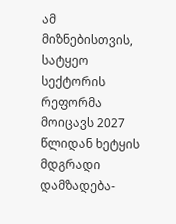ამ მიზნებისთვის, სატყეო სექტორის რეფორმა მოიცავს 2027 წლიდან ხეტყის მდგრადი დამზადება-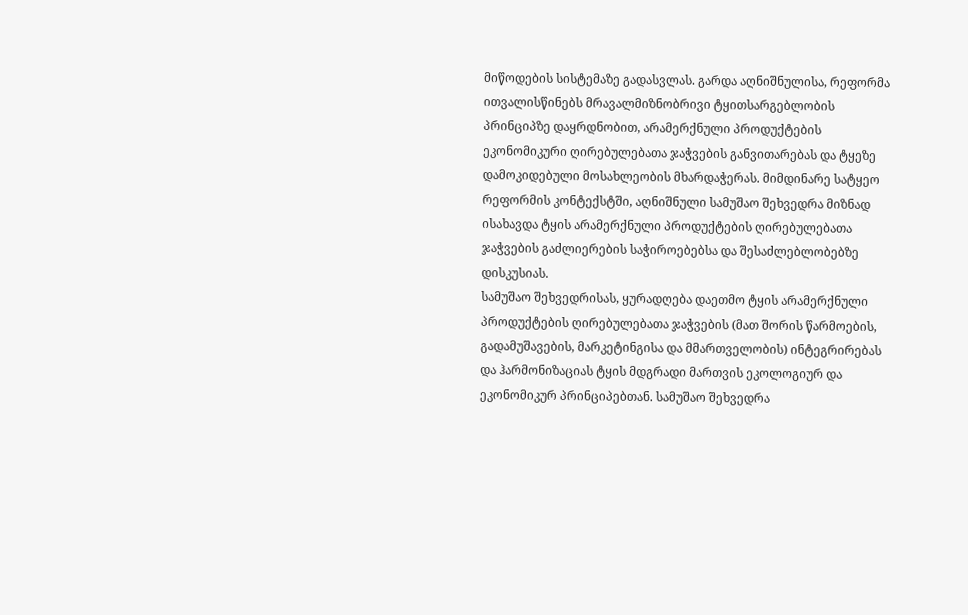მიწოდების სისტემაზე გადასვლას. გარდა აღნიშნულისა, რეფორმა ითვალისწინებს მრავალმიზნობრივი ტყითსარგებლობის პრინციპზე დაყრდნობით, არამერქნული პროდუქტების ეკონომიკური ღირებულებათა ჯაჭვების განვითარებას და ტყეზე დამოკიდებული მოსახლეობის მხარდაჭერას. მიმდინარე სატყეო რეფორმის კონტექსტში, აღნიშნული სამუშაო შეხვედრა მიზნად ისახავდა ტყის არამერქნული პროდუქტების ღირებულებათა ჯაჭვების გაძლიერების საჭიროებებსა და შესაძლებლობებზე დისკუსიას.
სამუშაო შეხვედრისას, ყურადღება დაეთმო ტყის არამერქნული პროდუქტების ღირებულებათა ჯაჭვების (მათ შორის წარმოების, გადამუშავების, მარკეტინგისა და მმართველობის) ინტეგრირებას და ჰარმონიზაციას ტყის მდგრადი მართვის ეკოლოგიურ და ეკონომიკურ პრინციპებთან. სამუშაო შეხვედრა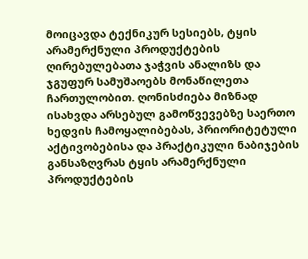მოიცავდა ტექნიკურ სესიებს, ტყის არამერქნული პროდუქტების ღირებულებათა ჯაჭვის ანალიზს და ჯგუფურ სამუშაოებს მონაწილეთა ჩართულობით. ღონისძიება მიზნად ისახვდა არსებულ გამოწვევებზე საერთო ხედვის ჩამოყალიბებას, პრიორიტეტული აქტივობებისა და პრაქტიკული ნაბიჯების განსაზღვრას ტყის არამერქნული პროდუქტების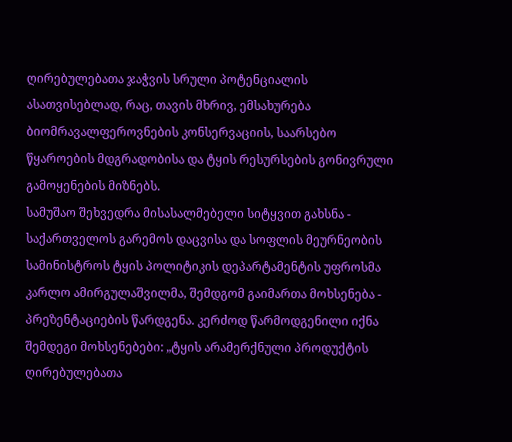ღირებულებათა ჯაჭვის სრული პოტენციალის ასათვისებლად, რაც, თავის მხრივ, ემსახურება ბიომრავალფეროვნების კონსერვაციის, საარსებო წყაროების მდგრადობისა და ტყის რესურსების გონივრული გამოყენების მიზნებს.
სამუშაო შეხვედრა მისასალმებელი სიტყვით გახსნა - საქართველოს გარემოს დაცვისა და სოფლის მეურნეობის სამინისტროს ტყის პოლიტიკის დეპარტამენტის უფროსმა კარლო ამირგულაშვილმა, შემდგომ გაიმართა მოხსენება - პრეზენტაციების წარდგენა. კერძოდ წარმოდგენილი იქნა შემდეგი მოხსენებები: „ტყის არამერქნული პროდუქტის ღირებულებათა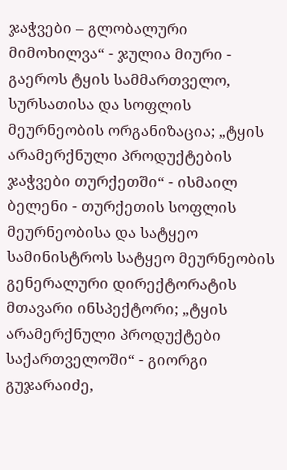ჯაჭვები – გლობალური მიმოხილვა“ - ჯულია მიური - გაეროს ტყის სამმართველო, სურსათისა და სოფლის მეურნეობის ორგანიზაცია; „ტყის არამერქნული პროდუქტების ჯაჭვები თურქეთში“ - ისმაილ ბელენი - თურქეთის სოფლის მეურნეობისა და სატყეო სამინისტროს სატყეო მეურნეობის გენერალური დირექტორატის მთავარი ინსპექტორი; „ტყის არამერქნული პროდუქტები საქართველოში“ - გიორგი გუჯარაიძე,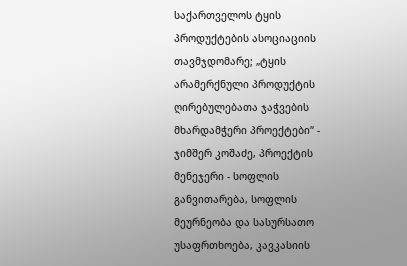საქართველოს ტყის პროდუქტების ასოციაციის თავმჯდომარე; „ტყის არამერქნული პროდუქტის ღირებულებათა ჯაჭვების მხარდამჭერი პროექტები“ - ჯიმშერ კოშაძე, პროექტის მენეჯერი - სოფლის განვითარება, სოფლის მეურნეობა და სასურსათო უსაფრთხოება, კავკასიის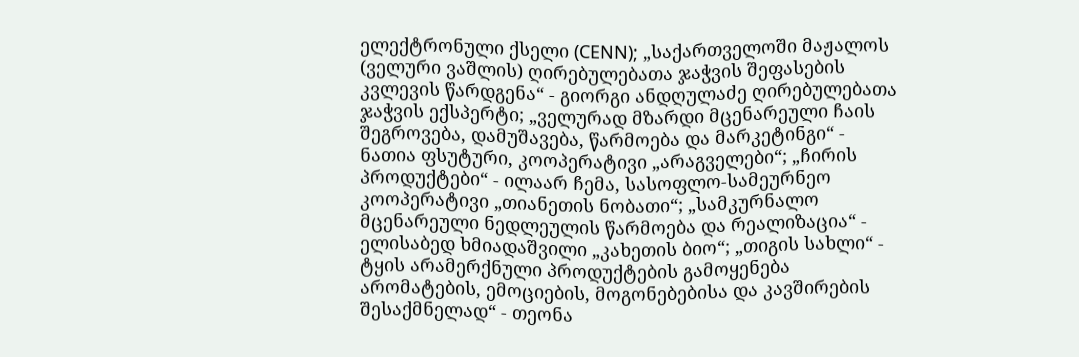ელექტრონული ქსელი (CENN); „საქართველოში მაჟალოს (ველური ვაშლის) ღირებულებათა ჯაჭვის შეფასების კვლევის წარდგენა“ - გიორგი ანდღულაძე ღირებულებათა ჯაჭვის ექსპერტი; „ველურად მზარდი მცენარეული ჩაის შეგროვება, დამუშავება, წარმოება და მარკეტინგი“ - ნათია ფსუტური, კოოპერატივი „არაგველები“; „ჩირის პროდუქტები“ - ილაარ ჩემა, სასოფლო-სამეურნეო კოოპერატივი „თიანეთის ნობათი“; „სამკურნალო მცენარეული ნედლეულის წარმოება და რეალიზაცია“ - ელისაბედ ხმიადაშვილი „კახეთის ბიო“; „თიგის სახლი“ - ტყის არამერქნული პროდუქტების გამოყენება არომატების, ემოციების, მოგონებებისა და კავშირების შესაქმნელად“ - თეონა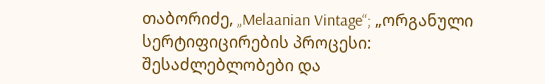თაბორიძე, „Melaanian Vintage“; „ორგანული სერტიფიცირების პროცესი: შესაძლებლობები და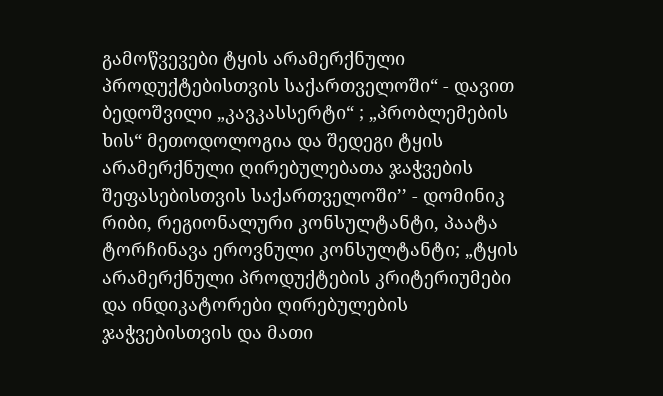გამოწვევები ტყის არამერქნული პროდუქტებისთვის საქართველოში“ - დავით ბედოშვილი „კავკასსერტი“ ; „პრობლემების ხის“ მეთოდოლოგია და შედეგი ტყის არამერქნული ღირებულებათა ჯაჭვების შეფასებისთვის საქართველოში’’ - დომინიკ რიბი, რეგიონალური კონსულტანტი, პაატა ტორჩინავა ეროვნული კონსულტანტი; „ტყის არამერქნული პროდუქტების კრიტერიუმები და ინდიკატორები ღირებულების ჯაჭვებისთვის და მათი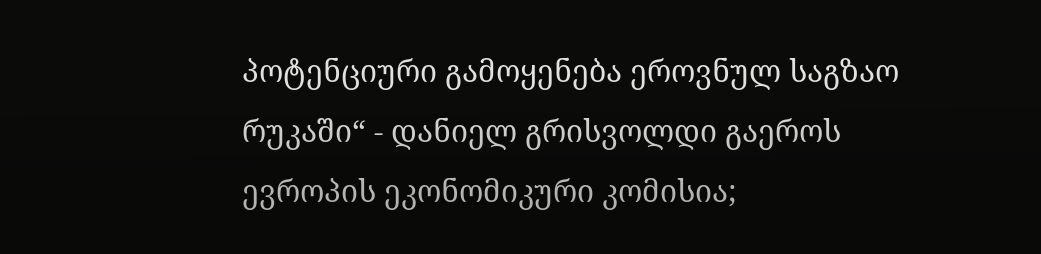პოტენციური გამოყენება ეროვნულ საგზაო რუკაში“ - დანიელ გრისვოლდი გაეროს ევროპის ეკონომიკური კომისია;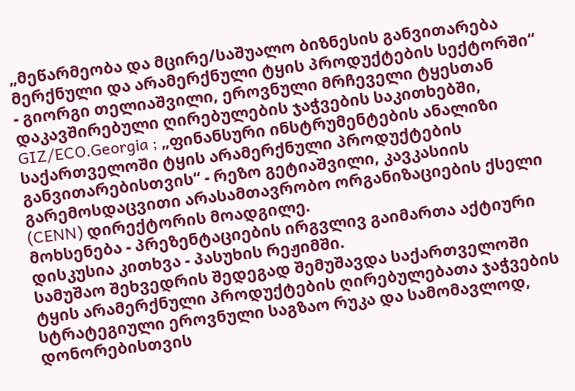„მეწარმეობა და მცირე/საშუალო ბიზნესის განვითარება მერქნული და არამერქნული ტყის პროდუქტების სექტორში“ - გიორგი თელიაშვილი, ეროვნული მრჩეველი ტყესთან დაკავშირებული ღირებულების ჯაჭვების საკითხებში, GIZ/ECO.Georgia ; „ფინანსური ინსტრუმენტების ანალიზი საქართველოში ტყის არამერქნული პროდუქტების განვითარებისთვის“ - რეზო გეტიაშვილი, კავკასიის გარემოსდაცვითი არასამთავრობო ორგანიზაციების ქსელი (CENN) დირექტორის მოადგილე.
მოხსენება - პრეზენტაციების ირგვლივ გაიმართა აქტიური დისკუსია კითხვა - პასუხის რეჟიმში.
სამუშაო შეხვედრის შედეგად შემუშავდა საქართველოში ტყის არამერქნული პროდუქტების ღირებულებათა ჯაჭვების სტრატეგიული ეროვნული საგზაო რუკა და სამომავლოდ, დონორებისთვის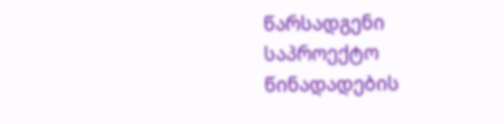წარსადგენი საპროექტო წინადადების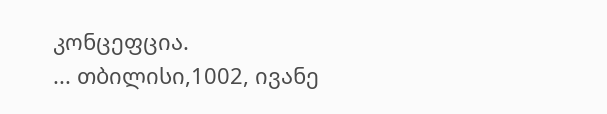კონცეფცია.
... თბილისი,1002, ივანე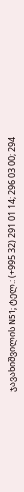ჯავახიშვილის N51; ტელ.: (+995 32) 291 01 14; 296 03 00; 294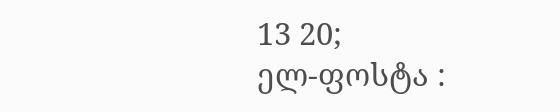13 20;
ელ-ფოსტა :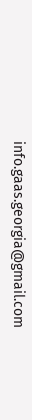info.gaas.georgia@gmail.com